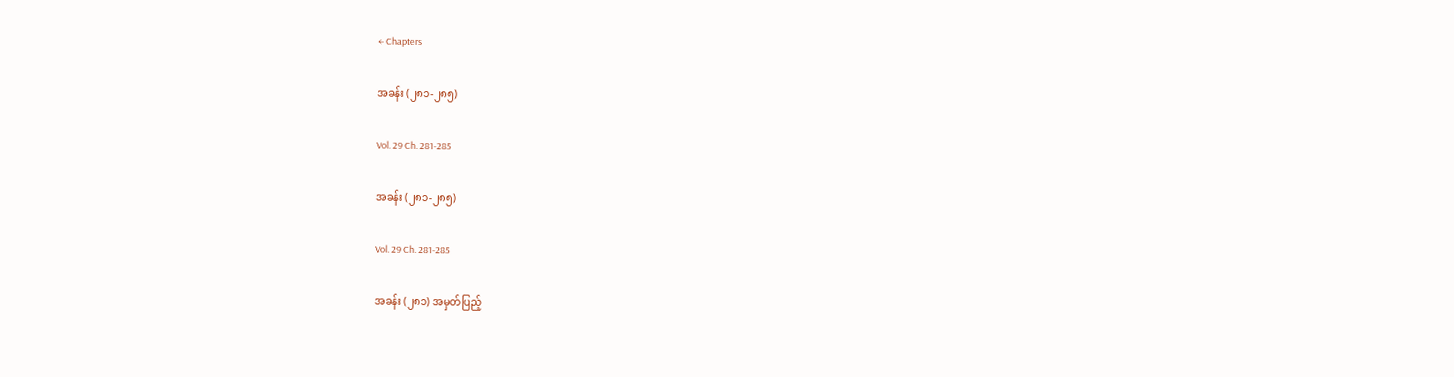← Chapters

အခန်း (၂၈၁-၂၈၅)

Vol. 29 Ch. 281-285

အခန်း (၂၈၁-၂၈၅)

Vol. 29 Ch. 281-285

အခန်း (၂၈၁) အမှတ်ပြည့်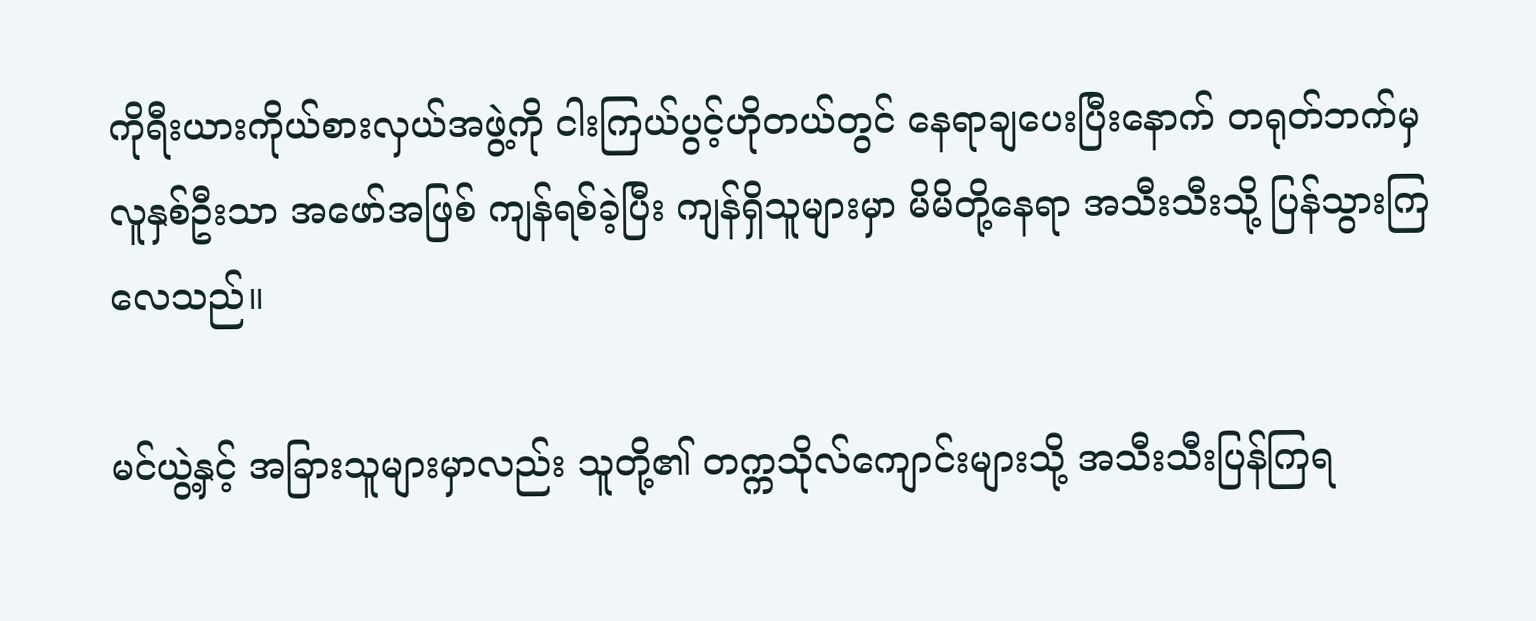ကိုရီးယားကိုယ်စားလှယ်အဖွဲ့ကို ငါးကြယ်ပွင့်ဟိုတယ်တွင် နေရာချပေးပြီးနောက် တရုတ်ဘက်မှ လူနှစ်ဦးသာ အဖော်အဖြစ် ကျန်ရစ်ခဲ့ပြီး ကျန်ရှိသူများမှာ မိမိတို့နေရာ အသီးသီးသို့ ပြန်သွားကြလေသည်။

မင်ယွဲ့နှင့် အခြားသူများမှာလည်း သူတို့၏ တက္ကသိုလ်ကျောင်းများသို့ အသီးသီးပြန်ကြရ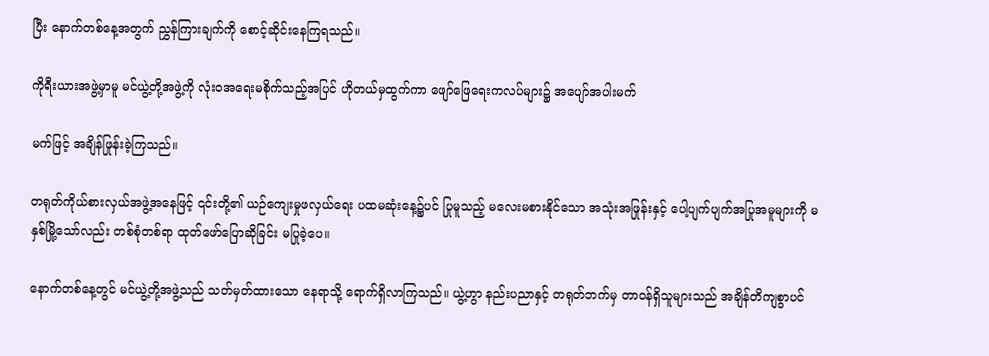ပြီး နောက်တစ်နေ့အတွက် ညွှန်ကြားချက်ကို စောင့်ဆိုင်းနေကြရသည်။

ကိုရီးယားအဖွဲ့မှာမူ မင်ယွဲ့တို့အဖွဲ့ကို လုံးဝအရေးမစိုက်သည့်အပြင် ဟိုတယ်မှထွက်ကာ ဖျော်ဖြေရေးကလပ်များ၌ အပျော်အပါးမက်

မက်ဖြင့် အချိန်ဖြုန်းခဲ့ကြသည်။

တရုတ်ကိုယ်စားလှယ်အဖွဲ့အနေဖြင့် ၎င်းတို့၏ ယဉ်ကျေးမှုဖလှယ်ရေး ပထမဆုံးနေ့၌ပင် ပြုမူသည့် မလေးမစားနိုင်သော အသုံးအဖြုန်းနှင့် ပေါ့ပျက်ပျက်အပြုအမူများကို မနှစ်မြို့သော်လည်း တစ်စုံတစ်ရာ ထုတ်ဖော်ပြောဆိုခြင်း မပြုခဲ့ပေ။

နောက်တစ်နေ့တွင် မင်ယွဲ့တို့အဖွဲ့သည် သတ်မှတ်ထားသော နေရာသို့ ရောက်ရှိလာကြသည်။ ယွဲ့ဟွာ နည်းပညာနှင့် တရုတ်ဘက်မှ တာဝန်ရှိသူများသည် အချိန်တိကျစွာပင်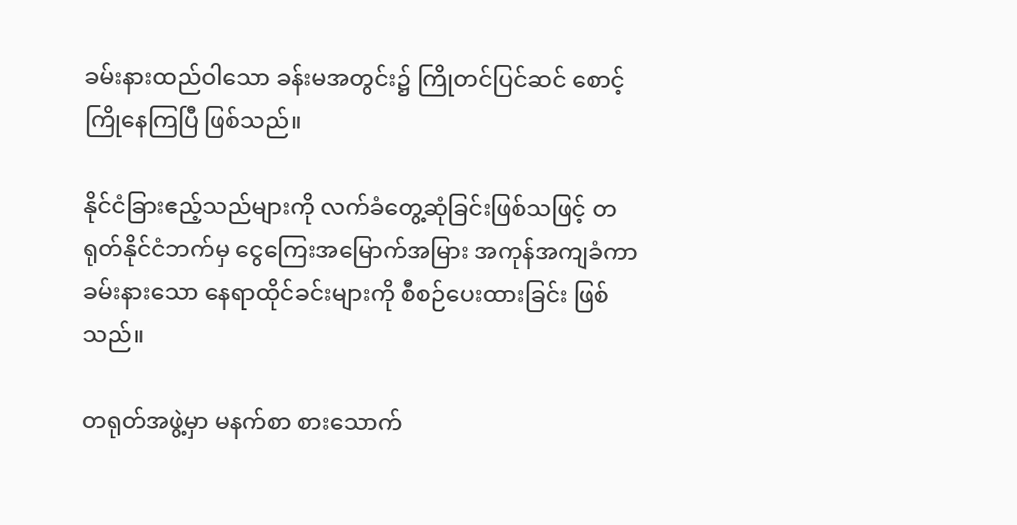ခမ်းနားထည်ဝါသော ခန်းမအတွင်း၌ ကြိုတင်ပြင်ဆင် စောင့်ကြိုနေကြပြီ ဖြစ်သည်။

နိုင်ငံခြားဧည့်သည်များကို လက်ခံတွေ့ဆုံခြင်းဖြစ်သဖြင့် တရုတ်နိုင်ငံဘက်မှ ငွေကြေးအမြောက်အမြား အကုန်အကျခံကာ ခမ်းနားသော နေရာထိုင်ခင်းများကို စီစဉ်ပေးထားခြင်း ဖြစ်သည်။

တရုတ်အဖွဲ့မှာ မနက်စာ စားသောက်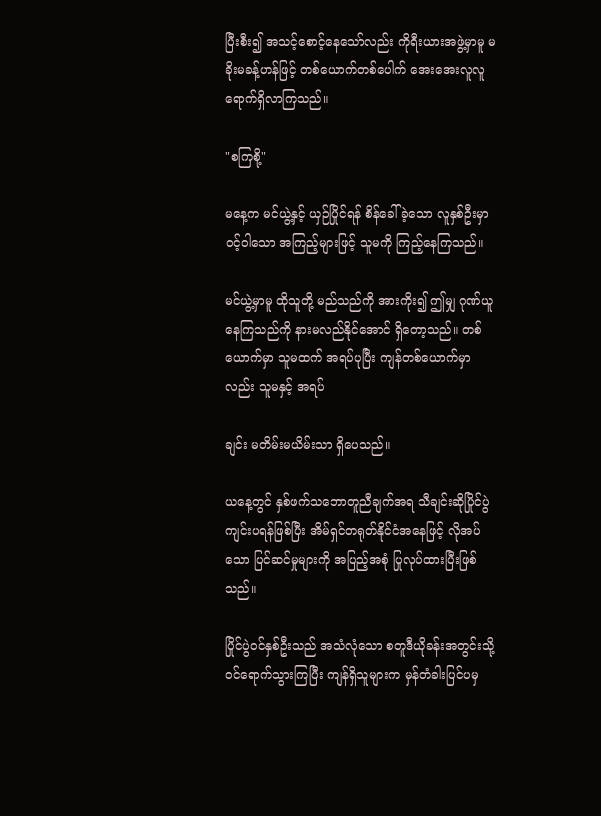ပြီးစီး၍ အသင့်စောင့်နေသော်လည်း ကိုရီးယားအဖွဲ့မှာမူ မခိုးမခန့်ဟန်ဖြင့် တစ်ယောက်တစ်ပေါက် အေးအေးလူလူ ရောက်ရှိလာကြသည်။

"စကြစို့"

မနေ့က မင်ယွဲ့နှင့် ယှဉ်ပြိုင်ရန် စိန်ခေါ်ခဲ့သော လူနှစ်ဦးမှာ ဝင့်ဝါသော အကြည့်များဖြင့် သူမကို ကြည့်နေကြသည်။

မင်ယွဲ့မှာမူ ထိုသူတို့ မည်သည်ကို အားကိုး၍ ဤမျှ ဂုဏ်ယူနေကြသည်ကို နားမလည်နိုင်အောင် ရှိတော့သည်။ တစ်ယောက်မှာ သူမထက် အရပ်ပုပြီး ကျန်တစ်ယောက်မှာလည်း သူမနှင့် အရပ်

ချင်း မတိမ်းမယိမ်းသာ ရှိပေသည်။

ယနေ့တွင် နှစ်ဖက်သဘောတူညီချက်အရ သီချင်းဆိုပြိုင်ပွဲ ကျင်းပရန်ဖြစ်ပြီး အိမ်ရှင်တရုတ်နိုင်ငံအနေဖြင့် လိုအပ်သော ပြင်ဆင်မှုများကို အပြည့်အစုံ ပြုလုပ်ထားပြီးဖြစ်သည်။

ပြိုင်ပွဲဝင်နှစ်ဦးသည် အသံလုံသော စတူဒီယိုခန်းအတွင်းသို့ ဝင်ရောက်သွားကြပြီး ကျန်ရှိသူများက မှန်တံခါးပြင်ပမှ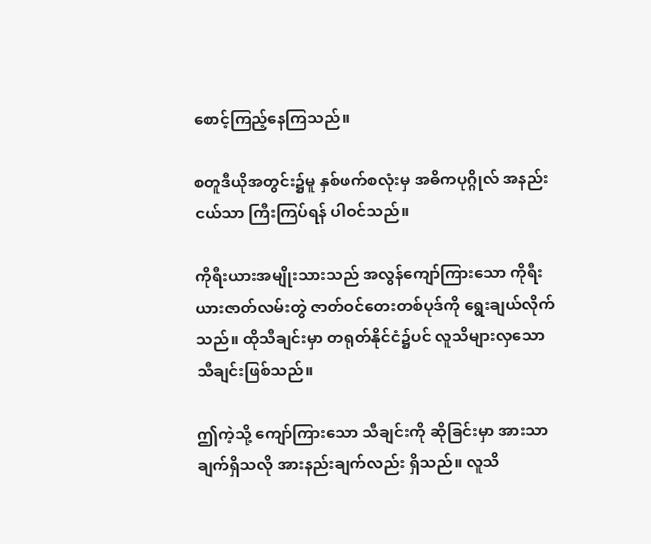စောင့်ကြည့်နေကြသည်။

စတူဒီယိုအတွင်း၌မူ နှစ်ဖက်စလုံးမှ အဓိကပုဂ္ဂိုလ် အနည်းငယ်သာ ကြီးကြပ်ရန် ပါဝင်သည်။

ကိုရီးယားအမျိုးသားသည် အလွန်ကျော်ကြားသော ကိုရီးယားဇာတ်လမ်းတွဲ ဇာတ်ဝင်တေးတစ်ပုဒ်ကို ရွေးချယ်လိုက်သည်။ ထိုသီချင်းမှာ တရုတ်နိုင်ငံ၌ပင် လူသိများလှသော သီချင်းဖြစ်သည်။

ဤကဲ့သို့ ကျော်ကြားသော သီချင်းကို ဆိုခြင်းမှာ အားသာချက်ရှိသလို အားနည်းချက်လည်း ရှိသည်။ လူသိ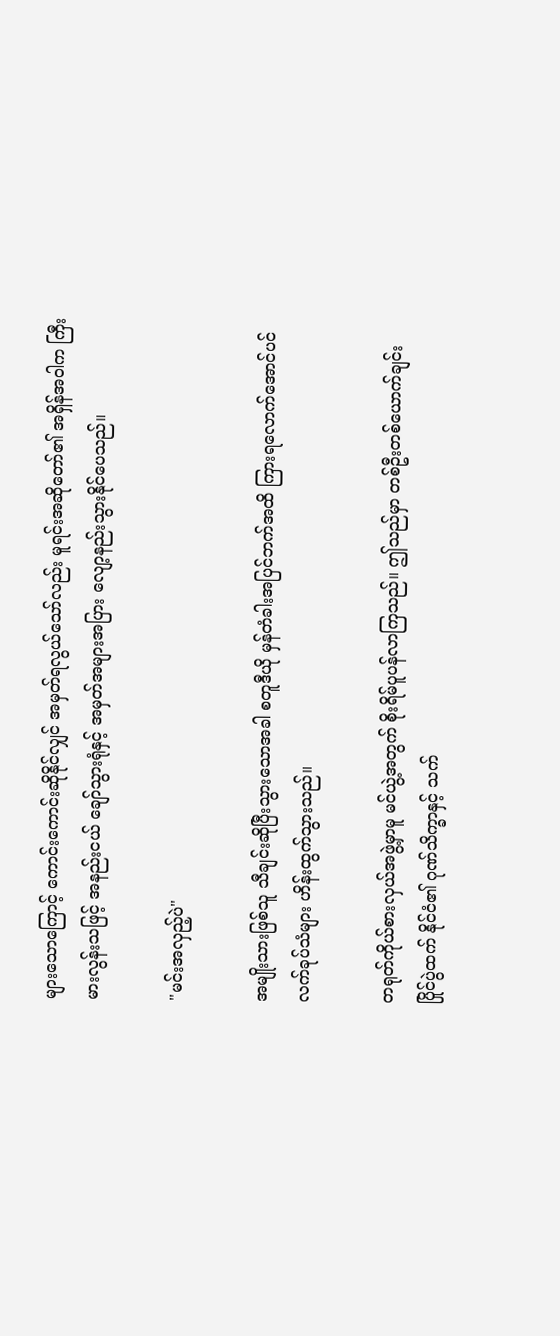များသောကြောင့် ကောင်းကောင်းဆိုနိုင်လျှင် အမှတ်ရလွယ်သော်လည်း မူရင်းအဆိုတော်၏ အရှိန်အဝါက ကြီးမားလွန်းသဖြင့် အနည်းငယ် ချော်သွားရုံနှင့် အမှတ်အများအပြား လျော့နည်းသွားနိုင်ပေသည်။

"မင်းအလှည့်ပဲ"

အမျိုးသားဖြစ်သူ သီချင်းဆိုပြီးသွားသောအခါ စတူဒီယို မှန်တံခါးအပြင်ဘက်အထိ ကြားရလောက်အောင်ပင် လက်ခုပ်သံများ ဟိန်းထွက်သွားသည်။

တရုတ်ကိုယ်စားလှယ်အဖွဲ့မှာမူ မင်ယွဲ့အတွက် စိုးရိမ်ပူပန်လာကြသည်။ ဤသည်မှာ တစ်ဦးတစ်ယောက်ချင်း ပြိုင်ပွဲထက် နိုင်ငံ၏ ဂုဏ်သိက္ခာနှင့် သက်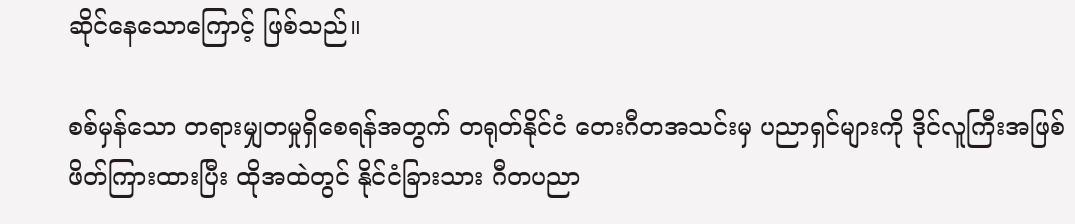ဆိုင်နေသောကြောင့် ဖြစ်သည်။

စစ်မှန်သော တရားမျှတမှုရှိစေရန်အတွက် တရုတ်နိုင်ငံ တေးဂီတအသင်းမှ ပညာရှင်များကို ဒိုင်လူကြီးအဖြစ် ဖိတ်ကြားထားပြီး ထိုအထဲတွင် နိုင်ငံခြားသား ဂီတပညာ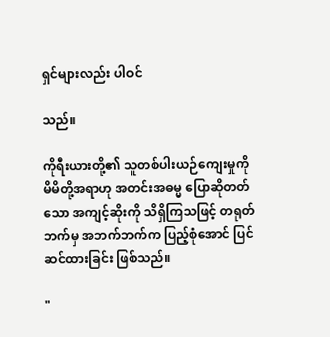ရှင်များလည်း ပါဝင်

သည်။

ကိုရီးယားတို့၏ သူတစ်ပါးယဉ်ကျေးမှုကို မိမိတို့အရာဟု အတင်းအဓမ္မ ပြောဆိုတတ်သော အကျင့်ဆိုးကို သိရှိကြသဖြင့် တရုတ်ဘက်မှ အဘက်ဘက်က ပြည့်စုံအောင် ပြင်ဆင်ထားခြင်း ဖြစ်သည်။

"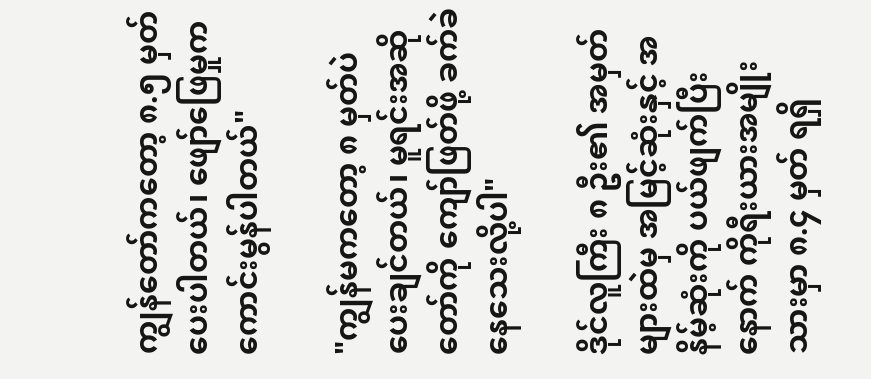ကျွန်တော်ကတော့ ၈.၅ မှတ် ပေးပါတယ်၊ ဖျော်ဖြေမှုက ကောင်းမွန်ပါတယ်"

"ကျွန်မကတော့ ၈ မှတ်ပဲ ပေးချင်တယ်၊ မူရင်းအဆိုတော်ကို ကျော်ဖြတ်ဖို့ ခက်ခဲနေသေးလို့ပါ"

ဒိုင်လူကြီး ၈ ဦး၏ အမှတ်များထဲမှ အမြင့်ဆုံးနှင့် အနိမ့်ဆုံးကို ပယ်ဖျက်ပြီးနောက် ကိုရီးယားအမျိုးသားမှာ ၈.၄ မှတ် ရရှိ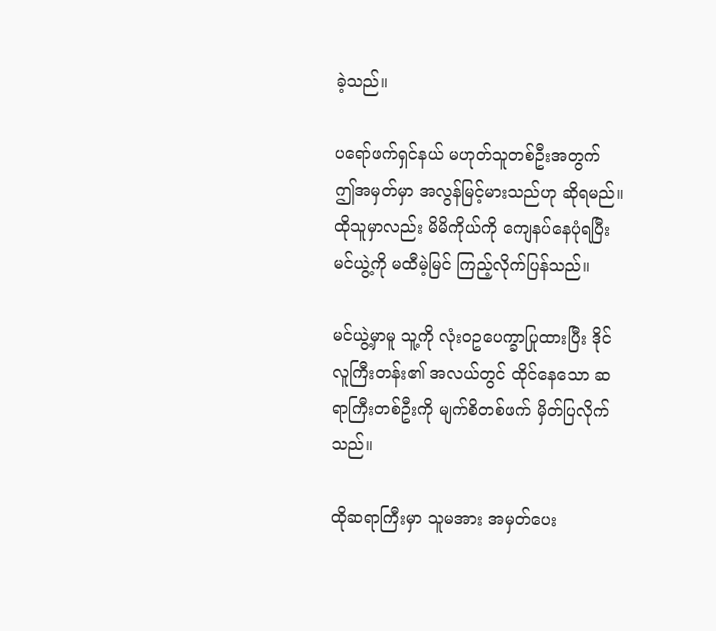ခဲ့သည်။

ပရော်ဖက်ရှင်နယ် မဟုတ်သူတစ်ဦးအတွက် ဤအမှတ်မှာ အလွန်မြင့်မားသည်ဟု ဆိုရမည်။ ထိုသူမှာလည်း မိမိကိုယ်ကို ကျေနပ်နေပုံရပြီး မင်ယွဲ့ကို မထီမဲ့မြင် ကြည့်လိုက်ပြန်သည်။

မင်ယွဲ့မှာမူ သူ့ကို လုံးဝဥပေက္ခာပြုထားပြီး ဒိုင်လူကြီးတန်း၏ အလယ်တွင် ထိုင်နေသော ဆရာကြီးတစ်ဦးကို မျက်စိတစ်ဖက် မှိတ်ပြလိုက်သည်။

ထိုဆရာကြီးမှာ သူမအား အမှတ်ပေး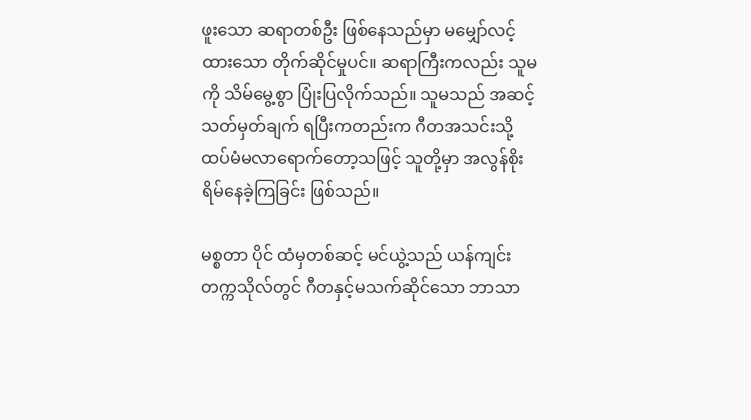ဖူးသော ဆရာတစ်ဦး ဖြစ်နေသည်မှာ မမျှော်လင့်ထားသော တိုက်ဆိုင်မှုပင်။ ဆရာကြီးကလည်း သူမကို သိမ်မွေ့စွာ ပြုံးပြလိုက်သည်။ သူမသည် အဆင့်သတ်မှတ်ချက် ရပြီးကတည်းက ဂီတအသင်းသို့ ထပ်မံမလာရောက်တော့သဖြင့် သူတို့မှာ အလွန်စိုးရိမ်နေခဲ့ကြခြင်း ဖြစ်သည်။

မစ္စတာ ပိုင် ထံမှတစ်ဆင့် မင်ယွဲ့သည် ယန်ကျင်းတက္ကသိုလ်တွင် ဂီတနှင့်မသက်ဆိုင်သော ဘာသာ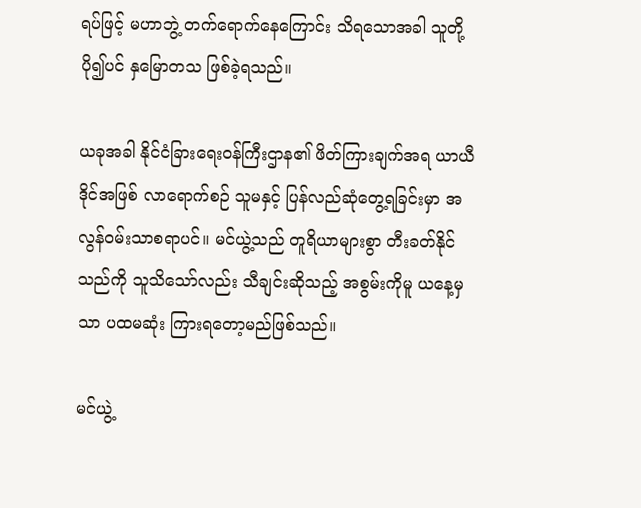ရပ်ဖြင့် မဟာဘွဲ့ တက်ရောက်နေကြောင်း သိရသောအခါ သူတို့ ပို၍ပင် နှမြောတသ ဖြစ်ခဲ့ရသည်။

ယခုအခါ နိုင်ငံခြားရေးဝန်ကြီးဌာန၏ ဖိတ်ကြားချက်အရ ယာယီဒိုင်အဖြစ် လာရောက်စဉ် သူမနှင့် ပြန်လည်ဆုံတွေ့ရခြင်းမှာ အလွန်ဝမ်းသာစရာပင်။ မင်ယွဲ့သည် တူရိယာများစွာ တီးခတ်နိုင်သည်ကို သူသိသော်လည်း သီချင်းဆိုသည့် အစွမ်းကိုမူ ယနေ့မှသာ ပထမဆုံး ကြားရတော့မည်ဖြစ်သည်။

မင်ယွဲ့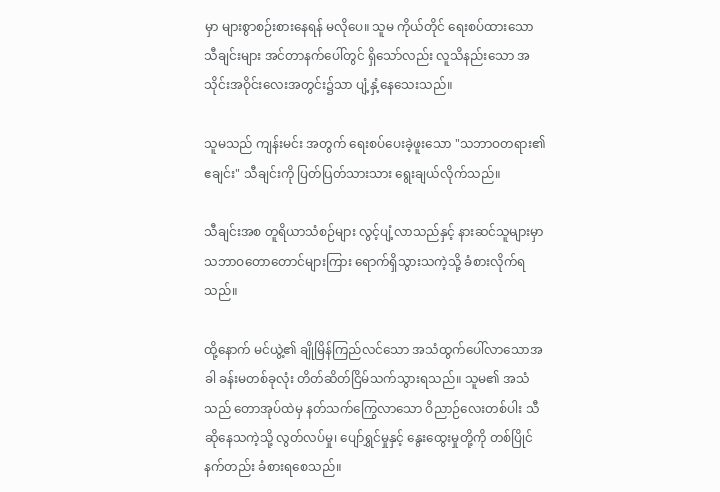မှာ များစွာစဉ်းစားနေရန် မလိုပေ။ သူမ ကိုယ်တိုင် ရေးစပ်ထားသော သီချင်းများ အင်တာနက်ပေါ်တွင် ရှိသော်လည်း လူသိနည်းသော အသိုင်းအဝိုင်းလေးအတွင်း၌သာ ပျံ့နှံ့နေသေးသည်။

သူမသည် ကျန်းမင်း အတွက် ရေးစပ်ပေးခဲ့ဖူးသော "သဘာဝတရား၏ ဧချင်း" သီချင်းကို ပြတ်ပြတ်သားသား ရွေးချယ်လိုက်သည်။

သီချင်းအစ တူရိယာသံစဉ်များ လွင့်ပျံ့လာသည်နှင့် နားဆင်သူများမှာ သဘာဝတောတောင်များကြား ရောက်ရှိသွားသကဲ့သို့ ခံစားလိုက်ရသည်။

ထို့နောက် မင်ယွဲ့၏ ချိုမြိန်ကြည်လင်သော အသံထွက်ပေါ်လာသောအခါ ခန်းမတစ်ခုလုံး တိတ်ဆိတ်ငြိမ်သက်သွားရသည်။ သူမ၏ အသံသည် တောအုပ်ထဲမှ နတ်သက်ကြွေလာသော ဝိညာဉ်လေးတစ်ပါး သီဆိုနေသကဲ့သို့ လွတ်လပ်မှု၊ ပျော်ရွှင်မှုနှင့် နွေးထွေးမှုတို့ကို တစ်ပြိုင်နက်တည်း ခံစားရစေသည်။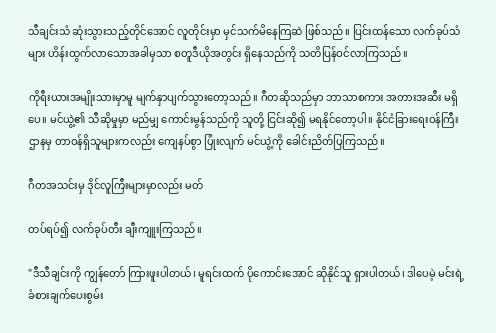သီချင်းသံ ဆုံးသွားသည့်တိုင်အောင် လူတိုင်းမှာ မှင်သက်မိနေကြဆဲ ဖြစ်သည်။ ပြင်းထန်သော လက်ခုပ်သံများ ဟိန်းထွက်လာသောအခါမှသာ စတူဒီယိုအတွင်း ရှိနေသည်ကို သတိပြန်ဝင်လာကြသည်။

ကိုရီးယားအမျိုးသားမှာမူ မျက်နှာပျက်သွားတော့သည်။ ဂီတဆိုသည်မှာ ဘာသာစကား အတားအဆီး မရှိပေ။ မင်ယွဲ့၏ သီဆိုမှုမှာ မည်မျှ ကောင်းမွန်သည်ကို သူတို့ ငြင်းဆို၍ မရနိုင်တော့ပါ။ နိုင်ငံခြားရေးဝန်ကြီးဌာနမှ တာဝန်ရှိသူများကလည်း ကျေနပ်စွာ ပြုံးလျက် မင်ယွဲ့ကို ခေါင်းညိတ်ပြကြသည်။

ဂီတအသင်းမှ ဒိုင်လူကြီးများမှာလည်း မတ်

တပ်ရပ်၍ လက်ခုပ်တီး ချီးကျူးကြသည်။

"ဒီသီချင်းကို ကျွန်တော် ကြားဖူးပါတယ်၊ မူရင်းထက် ပိုကောင်းအောင် ဆိုနိုင်သူ ရှားပါတယ်၊ ဒါပေမဲ့ မင်းရဲ့ ခံစားချက်ပေးစွမ်း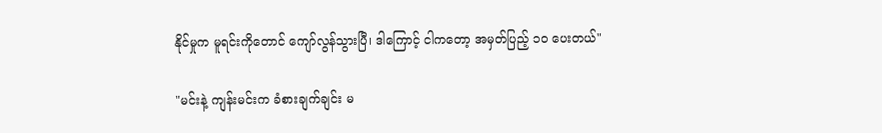နိုင်မှုက မူရင်းကိုတောင် ကျော်လွန်သွားပြီ၊ ဒါကြောင့် ငါကတော့ အမှတ်ပြည့် ၁၀ ပေးတယ်"

"မင်းနဲ့ ကျန်းမင်းက ခံစားချက်ချင်း မ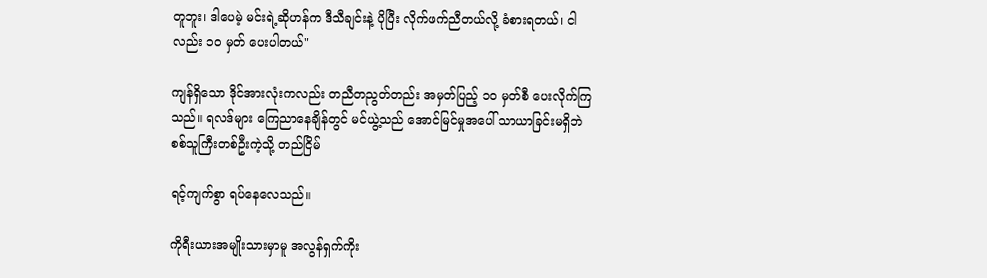တူဘူး၊ ဒါပေမဲ့ မင်းရဲ့ဆိုဟန်က ဒီသီချင်းနဲ့ ပိုပြီး လိုက်ဖက်ညီတယ်လို့ ခံစားရတယ်၊ ငါလည်း ၁၀ မှတ် ပေးပါတယ်"

ကျန်ရှိသော ဒိုင်အားလုံးကလည်း တညီတညွတ်တည်း အမှတ်ပြည့် ၁၀ မှတ်စီ ပေးလိုက်ကြသည်။ ရလဒ်များ ကြေညာနေချိန်တွင် မင်ယွဲ့သည် အောင်မြင်မှုအပေါ် သာယာခြင်းမရှိဘဲ စစ်သူကြီးတစ်ဦးကဲ့သို့ တည်ငြိမ်

ရင့်ကျက်စွာ ရပ်နေလေသည်။

ကိုရီးယားအမျိုးသားမှာမူ အလွန်ရှက်ကိုး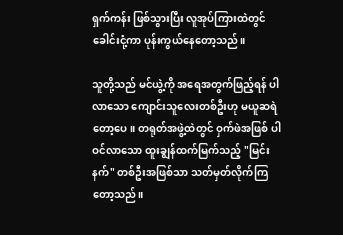ရှက်ကန်း ဖြစ်သွားပြီး လူအုပ်ကြားထဲတွင် ခေါင်းငုံ့ကာ ပုန်းကွယ်နေတော့သည်။

သူတို့သည် မင်ယွဲ့ကို အရေအတွက်ဖြည့်ရန် ပါလာသော ကျောင်းသူလေးတစ်ဦးဟု မယူဆရဲတော့ပေ။ တရုတ်အဖွဲ့ထဲတွင် ဝှက်ဖဲအဖြစ် ပါဝင်လာသော ထူးချွန်ထက်မြက်သည့် "မြင်းနက်" တစ်ဦးအဖြစ်သာ သတ်မှတ်လိုက်ကြတော့သည်။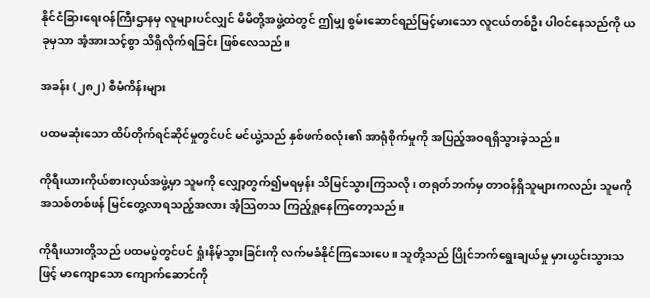နိုင်ငံခြားရေးဝန်ကြီးဌာနမှ လူများပင်လျှင် မိမိတို့အဖွဲ့ထဲတွင် ဤမျှ စွမ်းဆောင်ရည်မြင့်မားသော လူငယ်တစ်ဦး ပါဝင်နေသည်ကို ယခုမှသာ အံ့အားသင့်စွာ သိရှိလိုက်ရခြင်း ဖြစ်လေသည်။

အခန်း (၂၈၂) စီမံကိန်းများ

ပထမဆုံးသော ထိပ်တိုက်ရင်ဆိုင်မှုတွင်ပင် မင်ယွဲ့သည် နှစ်ဖက်စလုံး၏ အာရုံစိုက်မှုကို အပြည့်အဝရရှိသွားခဲ့သည်။

ကိုရီးယားကိုယ်စားလှယ်အဖွဲ့မှာ သူမကို လျှော့တွက်၍မရမှန်း သိမြင်သွားကြသလို၊ တရုတ်ဘက်မှ တာဝန်ရှိသူများကလည်း သူမကို အသစ်တစ်ဖန် မြင်တွေ့လာရသည့်အလား အံ့သြတသ ကြည့်ရှုနေကြတော့သည်။

ကိုရီးယားတို့သည် ပထမပွဲတွင်ပင် ရှုံးနိမ့်သွားခြင်းကို လက်မခံနိုင်ကြသေးပေ။ သူတို့သည် ပြိုင်ဘက်ရွေးချယ်မှု မှားယွင်းသွားသဖြင့် မာကျောသော ကျောက်ဆောင်ကို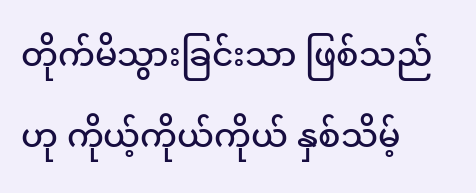တိုက်မိသွားခြင်းသာ ဖြစ်သည်ဟု ကိုယ့်ကိုယ်ကိုယ် နှစ်သိမ့်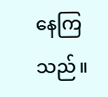နေကြသည်။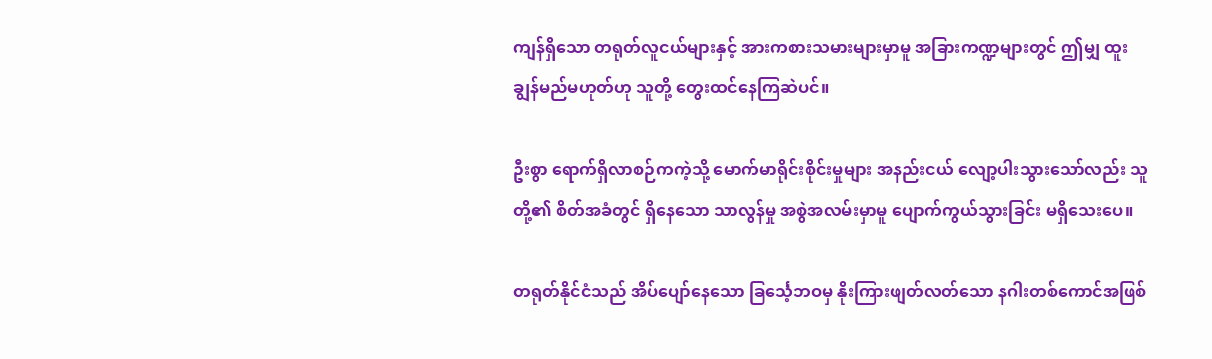ကျန်ရှိသော တရုတ်လူငယ်များနှင့် အားကစားသမားများမှာမူ အခြားကဏ္ဍများတွင် ဤမျှ ထူးချွန်မည်မဟုတ်ဟု သူတို့ တွေးထင်နေကြဆဲပင်။

ဦးစွာ ရောက်ရှိလာစဉ်ကကဲ့သို့ မောက်မာရိုင်းစိုင်းမှုများ အနည်းငယ် လျော့ပါးသွားသော်လည်း သူတို့၏ စိတ်အခံတွင် ရှိနေသော သာလွန်မှု အစွဲအလမ်းမှာမူ ပျောက်ကွယ်သွားခြင်း မရှိသေးပေ။

တရုတ်နိုင်ငံသည် အိပ်ပျော်နေသော ခြင်္သေ့ဘဝမှ နိုးကြားဖျတ်လတ်သော နဂါးတစ်ကောင်အဖြစ်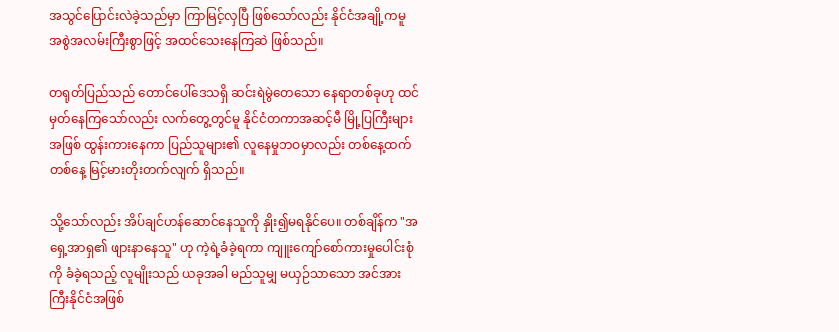အသွင်ပြောင်းလဲခဲ့သည်မှာ ကြာမြင့်လှပြီ ဖြစ်သော်လည်း နိုင်ငံအချို့ကမူ အစွဲအလမ်းကြီးစွာဖြင့် အထင်သေးနေကြဆဲ ဖြစ်သည်။

တရုတ်ပြည်သည် တောင်ပေါ်ဒေသရှိ ဆင်းရဲမွဲတေသော နေရာတစ်ခုဟု ထင်မှတ်နေကြသော်လည်း လက်တွေ့တွင်မူ နိုင်ငံတကာအဆင့်မီ မြို့ပြကြီးများအဖြစ် ထွန်းကားနေကာ ပြည်သူများ၏ လူနေမှုဘဝမှာလည်း တစ်နေ့ထက်တစ်နေ့ မြင့်မားတိုးတက်လျက် ရှိသည်။

သို့သော်လည်း အိပ်ချင်ဟန်ဆောင်နေသူကို နှိုး၍မရနိုင်ပေ။ တစ်ချိန်က "အရှေ့အာရှ၏ ဖျားနာနေသူ" ဟု ကဲ့ရဲ့ခံခဲ့ရကာ ကျူးကျော်စော်ကားမှုပေါင်းစုံကို ခံခဲ့ရသည့် လူမျိုးသည် ယခုအခါ မည်သူမျှ မယှဉ်သာသော အင်အားကြီးနိုင်ငံအဖြစ်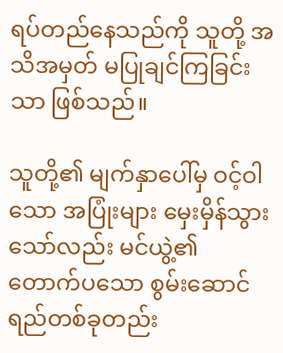ရပ်တည်နေသည်ကို သူတို့ အသိအမှတ် မပြုချင်ကြခြင်းသာ ဖြစ်သည်။

သူတို့၏ မျက်နှာပေါ်မှ ဝင့်ဝါသော အပြုံးများ မှေးမှိန်သွားသော်လည်း မင်ယွဲ့၏ တောက်ပသော စွမ်းဆောင်ရည်တစ်ခုတည်း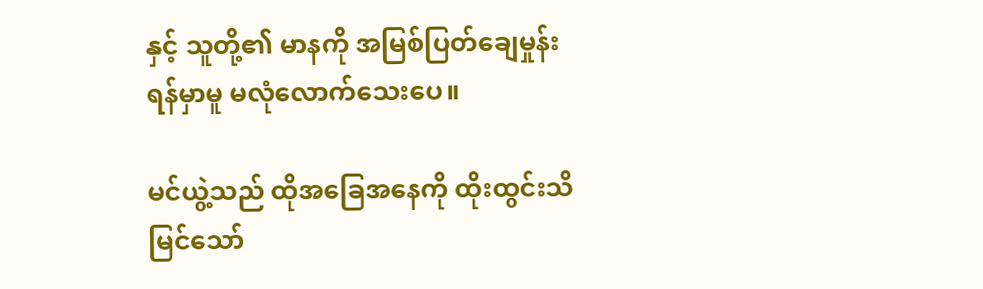နှင့် သူတို့၏ မာနကို အမြစ်ပြတ်ချေမှုန်းရန်မှာမူ မလုံလောက်သေးပေ။

မင်ယွဲ့သည် ထိုအခြေအနေကို ထိုးထွင်းသိမြင်သော်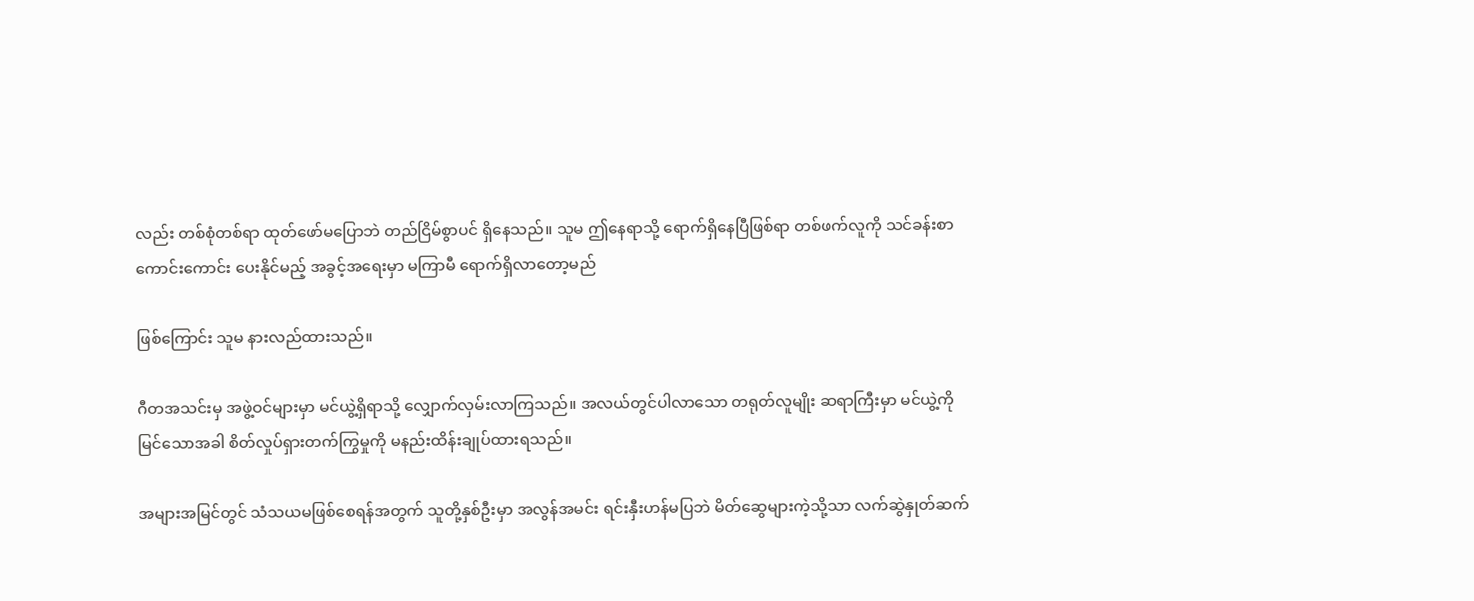လည်း တစ်စုံတစ်ရာ ထုတ်ဖော်မပြောဘဲ တည်ငြိမ်စွာပင် ရှိနေသည်။ သူမ ဤနေရာသို့ ရောက်ရှိနေပြီဖြစ်ရာ တစ်ဖက်လူကို သင်ခန်းစာကောင်းကောင်း ပေးနိုင်မည့် အခွင့်အရေးမှာ မကြာမီ ရောက်ရှိလာတော့မည်

ဖြစ်ကြောင်း သူမ နားလည်ထားသည်။

ဂီတအသင်းမှ အဖွဲ့ဝင်များမှာ မင်ယွဲ့ရှိရာသို့ လျှောက်လှမ်းလာကြသည်။ အလယ်တွင်ပါလာသော တရုတ်လူမျိုး ဆရာကြီးမှာ မင်ယွဲ့ကို မြင်သောအခါ စိတ်လှုပ်ရှားတက်ကြွမှုကို မနည်းထိန်းချုပ်ထားရသည်။

အများအမြင်တွင် သံသယမဖြစ်စေရန်အတွက် သူတို့နှစ်ဦးမှာ အလွန်အမင်း ရင်းနှီးဟန်မပြဘဲ မိတ်ဆွေများကဲ့သို့သာ လက်ဆွဲနှုတ်ဆက်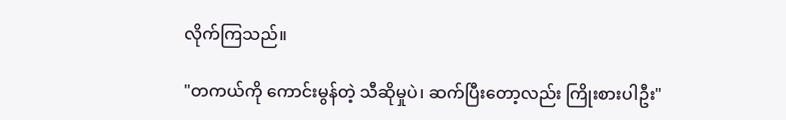လိုက်ကြသည်။

"တကယ်ကို ကောင်းမွန်တဲ့ သီဆိုမှုပဲ၊ ဆက်ပြီးတော့လည်း ကြိုးစားပါဦး"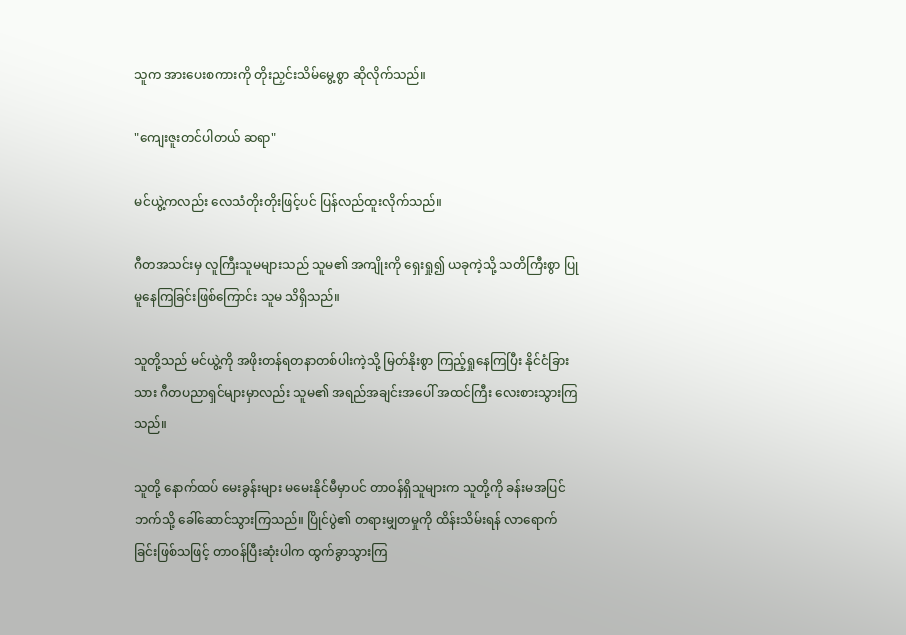သူက အားပေးစကားကို တိုးညှင်းသိမ်မွေ့စွာ ဆိုလိုက်သည်။

"ကျေးဇူးတင်ပါတယ် ဆရာ"

မင်ယွဲ့ကလည်း လေသံတိုးတိုးဖြင့်ပင် ပြန်လည်ထူးလိုက်သည်။

ဂီတအသင်းမှ လူကြီးသူမများသည် သူမ၏ အကျိုးကို ရှေးရှု၍ ယခုကဲ့သို့ သတိကြီးစွာ ပြုမူနေကြခြင်းဖြစ်ကြောင်း သူမ သိရှိသည်။

သူတို့သည် မင်ယွဲ့ကို အဖိုးတန်ရတနာတစ်ပါးကဲ့သို့ မြတ်နိုးစွာ ကြည့်ရှုနေကြပြီး နိုင်ငံခြားသား ဂီတပညာရှင်များမှာလည်း သူမ၏ အရည်အချင်းအပေါ် အထင်ကြီး လေးစားသွားကြသည်။

သူတို့ နောက်ထပ် မေးခွန်းများ မမေးနိုင်မီမှာပင် တာဝန်ရှိသူများက သူတို့ကို ခန်းမအပြင်ဘက်သို့ ခေါ်ဆောင်သွားကြသည်။ ပြိုင်ပွဲ၏ တရားမျှတမှုကို ထိန်းသိမ်းရန် လာရောက်ခြင်းဖြစ်သဖြင့် တာဝန်ပြီးဆုံးပါက ထွက်ခွာသွားကြ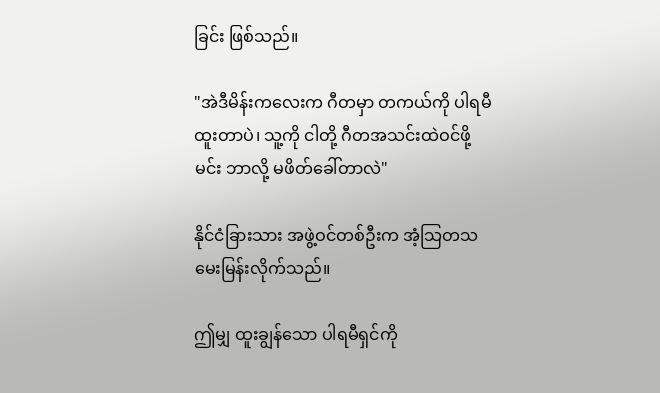ခြင်း ဖြစ်သည်။

"အဲဒီမိန်းကလေးက ဂီတမှာ တကယ်ကို ပါရမီထူးတာပဲ၊ သူ့ကို ငါတို့ ဂီတအသင်းထဲဝင်ဖို့ မင်း ဘာလို့ မဖိတ်ခေါ်တာလဲ"

နိုင်ငံခြားသား အဖွဲ့ဝင်တစ်ဦးက အံ့သြတသ မေးမြန်းလိုက်သည်။

ဤမျှ ထူးချွန်သော ပါရမီရှင်ကို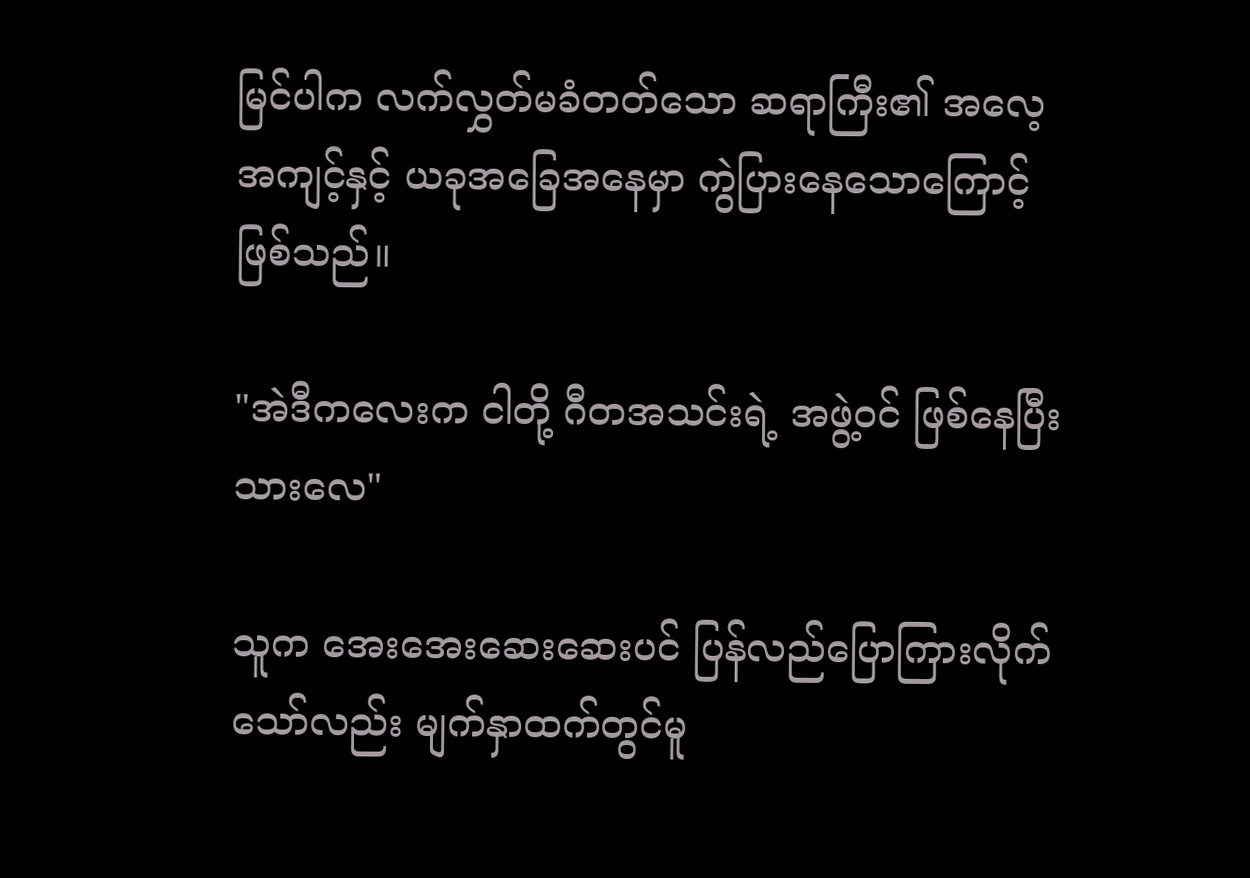မြင်ပါက လက်လွှတ်မခံတတ်သော ဆရာကြီး၏ အလေ့အကျင့်နှင့် ယခုအခြေအနေမှာ ကွဲပြားနေသောကြောင့် ဖြစ်သည်။

"အဲဒီကလေးက ငါတို့ ဂီတအသင်းရဲ့ အဖွဲ့ဝင် ဖြစ်နေပြီးသားလေ"

သူက အေးအေးဆေးဆေးပင် ပြန်လည်ပြောကြားလိုက်သော်လည်း မျက်နှာထက်တွင်မူ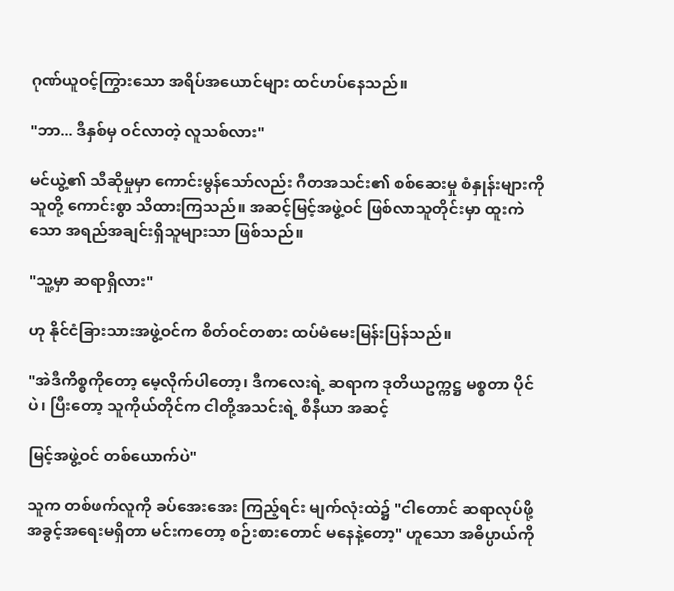ဂုဏ်ယူဝင့်ကြွားသော အရိပ်အယောင်များ ထင်ဟပ်နေသည်။

"ဘာ... ဒီနှစ်မှ ဝင်လာတဲ့ လူသစ်လား"

မင်ယွဲ့၏ သီဆိုမှုမှာ ကောင်းမွန်သော်လည်း ဂီတအသင်း၏ စစ်ဆေးမှု စံနှုန်းများကို သူတို့ ကောင်းစွာ သိထားကြသည်။ အဆင့်မြင့်အဖွဲ့ဝင် ဖြစ်လာသူတိုင်းမှာ ထူးကဲသော အရည်အချင်းရှိသူများသာ ဖြစ်သည်။

"သူ့မှာ ဆရာရှိလား"

ဟု နိုင်ငံခြားသားအဖွဲ့ဝင်က စိတ်ဝင်တစား ထပ်မံမေးမြန်းပြန်သည်။

"အဲဒီကိစ္စကိုတော့ မေ့လိုက်ပါတော့၊ ဒီကလေးရဲ့ ဆရာက ဒုတိယဥက္ကဋ္ဌ မစ္စတာ ပိုင်ပဲ၊ ပြီးတော့ သူကိုယ်တိုင်က ငါတို့အသင်းရဲ့ စီနီယာ အဆင့်

မြင့်အဖွဲ့ဝင် တစ်ယောက်ပဲ"

သူက တစ်ဖက်လူကို ခပ်အေးအေး ကြည့်ရင်း မျက်လုံးထဲ၌ "ငါတောင် ဆရာလုပ်ဖို့ အခွင့်အရေးမရှိတာ မင်းကတော့ စဉ်းစားတောင် မနေနဲ့တော့" ဟူသော အဓိပ္ပာယ်ကို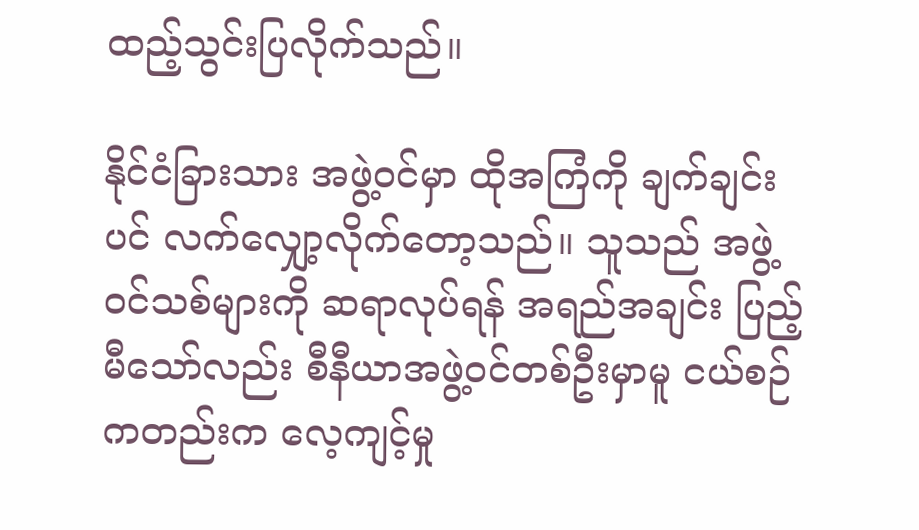ထည့်သွင်းပြလိုက်သည်။

နိုင်ငံခြားသား အဖွဲ့ဝင်မှာ ထိုအကြံကို ချက်ချင်းပင် လက်လျှော့လိုက်တော့သည်။ သူသည် အဖွဲ့ဝင်သစ်များကို ဆရာလုပ်ရန် အရည်အချင်း ပြည့်မီသော်လည်း စီနီယာအဖွဲ့ဝင်တစ်ဦးမှာမူ ငယ်စဉ်ကတည်းက လေ့ကျင့်မှု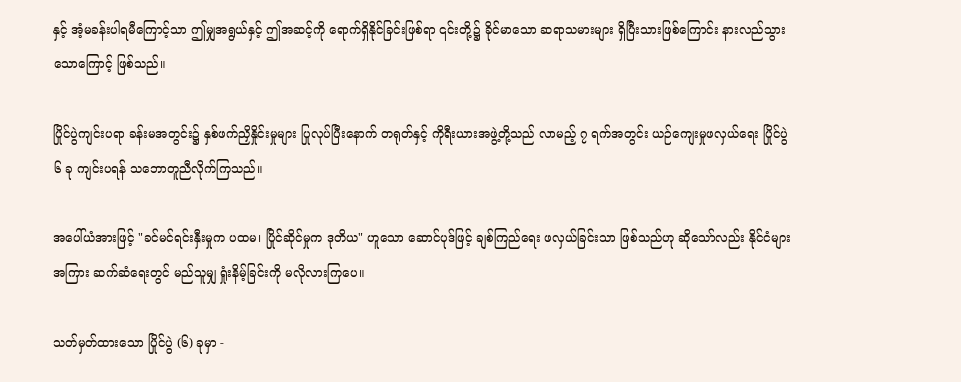နှင့် အံ့မခန်းပါရမီကြောင့်သာ ဤမျှအရွယ်နှင့် ဤအဆင့်ကို ရောက်ရှိနိုင်ခြင်းဖြစ်ရာ ၎င်းတို့၌ ခိုင်မာသော ဆရာသမားများ ရှိပြီးသားဖြစ်ကြောင်း နားလည်သွားသောကြောင့် ဖြစ်သည်။

ပြိုင်ပွဲကျင်းပရာ ခန်းမအတွင်း၌ နှစ်ဖက်ညှိနှိုင်းမှုများ ပြုလုပ်ပြီးနောက် တရုတ်နှင့် ကိုရီးယားအဖွဲ့တို့သည် လာမည့် ၇ ရက်အတွင်း ယဉ်ကျေးမှုဖလှယ်ရေး ပြိုင်ပွဲ ၆ ခု ကျင်းပရန် သဘောတူညီလိုက်ကြသည်။

အပေါ်ယံအားဖြင့် "ခင်မင်ရင်းနှီးမှုက ပထမ၊ ပြိုင်ဆိုင်မှုက ဒုတိယ" ဟူသော ဆောင်ပုဒ်ဖြင့် ချစ်ကြည်ရေး ဖလှယ်ခြင်းသာ ဖြစ်သည်ဟု ဆိုသော်လည်း နိုင်ငံများအကြား ဆက်ဆံရေးတွင် မည်သူမျှ ရှုံးနိမ့်ခြင်းကို မလိုလားကြပေ။

သတ်မှတ်ထားသော ပြိုင်ပွဲ (၆) ခုမှာ -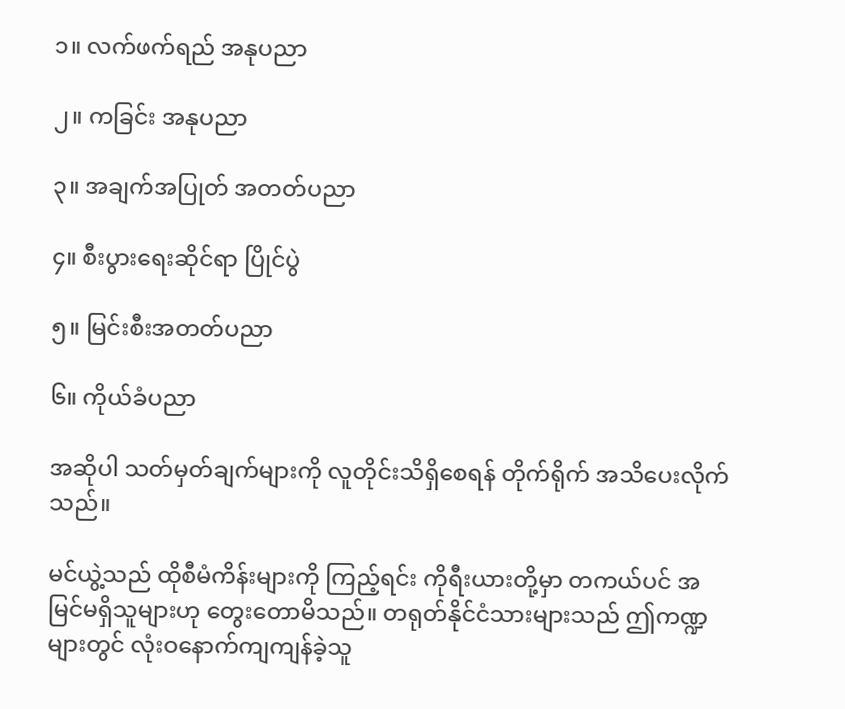၁။ လက်ဖက်ရည် အနုပညာ

၂။ ကခြင်း အနုပညာ

၃။ အချက်အပြုတ် အတတ်ပညာ

၄။ စီးပွားရေးဆိုင်ရာ ပြိုင်ပွဲ

၅။ မြင်းစီးအတတ်ပညာ

၆။ ကိုယ်ခံပညာ

အဆိုပါ သတ်မှတ်ချက်များကို လူတိုင်းသိရှိစေရန် တိုက်ရိုက် အသိပေးလိုက်သည်။

မင်ယွဲ့သည် ထိုစီမံကိန်းများကို ကြည့်ရင်း ကိုရီးယားတို့မှာ တကယ်ပင် အမြင်မရှိသူများဟု တွေးတောမိသည်။ တရုတ်နိုင်ငံသားများသည် ဤကဏ္ဍများတွင် လုံးဝနောက်ကျကျန်ခဲ့သူ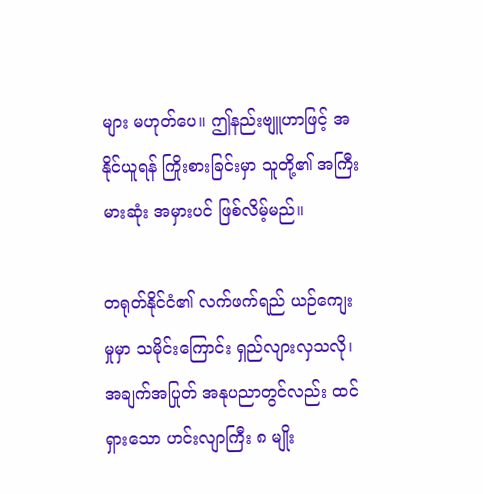များ မဟုတ်ပေ။ ဤနည်းဗျူဟာဖြင့် အနိုင်ယူရန် ကြိုးစားခြင်းမှာ သူတို့၏ အကြီးမားဆုံး အမှားပင် ဖြစ်လိမ့်မည်။

တရုတ်နိုင်ငံ၏ လက်ဖက်ရည် ယဉ်ကျေးမှုမှာ သမိုင်းကြောင်း ရှည်လျားလှသလို၊ အချက်အပြုတ် အနုပညာတွင်လည်း ထင်ရှားသော ဟင်းလျာကြီး ၈ မျိုး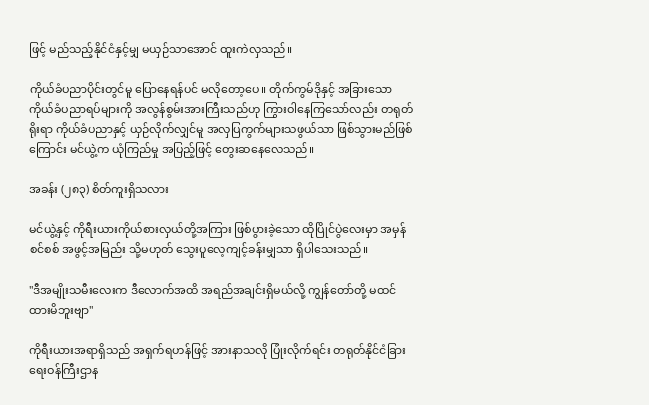ဖြင့် မည်သည့်နိုင်ငံနှင့်မျှ မယှဉ်သာအောင် ထူးကဲလှသည်။

ကိုယ်ခံပညာပိုင်းတွင်မူ ပြောနေရန်ပင် မလိုတော့ပေ။ တိုက်ကွမ်ဒိုနှင့် အခြားသော ကိုယ်ခံပညာရပ်များကို အလွန်စွမ်းအားကြီးသည်ဟု ကြွားဝါနေကြသော်လည်း တရုတ်ရိုးရာ ကိုယ်ခံပညာနှင့် ယှဉ်လိုက်လျှင်မူ အလှပြကွက်များသဖွယ်သာ ဖြစ်သွားမည်ဖြစ်ကြောင်း မင်ယွဲ့က ယုံကြည်မှု အပြည့်ဖြင့် တွေးဆနေလေသည်။

အခန်း (၂၈၃) စိတ်ကူးရှိသလား

မင်ယွဲ့နှင့် ကိုရီးယားကိုယ်စားလှယ်တို့အကြား ဖြစ်ပွားခဲ့သော ထိုပြိုင်ပွဲလေးမှာ အမှန်စင်စစ် အဖွင့်အမြည်း သို့မဟုတ် သွေးပူလေ့ကျင့်ခန်းမျှသာ ရှိပါသေးသည်။

"ဒီအမျိုးသမီးလေးက ဒီလောက်အထိ အရည်အချင်းရှိမယ်လို့ ကျွန်တော်တို့ မထင်ထားမိဘူးဗျာ"

ကိုရီးယားအရာရှိသည် အရှက်ရဟန်ဖြင့် အားနာသလို ပြုံးလိုက်ရင်း တရုတ်နိုင်ငံခြားရေးဝန်ကြီးဌာန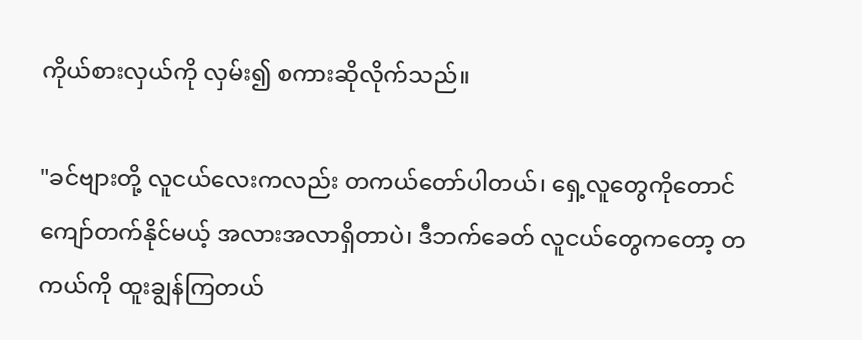ကိုယ်စားလှယ်ကို လှမ်း၍ စကားဆိုလိုက်သည်။

"ခင်ဗျားတို့ လူငယ်လေးကလည်း တကယ်တော်ပါတယ်၊ ရှေ့လူတွေကိုတောင် ကျော်တက်နိုင်မယ့် အလားအလာရှိတာပဲ၊ ဒီဘက်ခေတ် လူငယ်တွေကတော့ တကယ်ကို ထူးချွန်ကြတယ်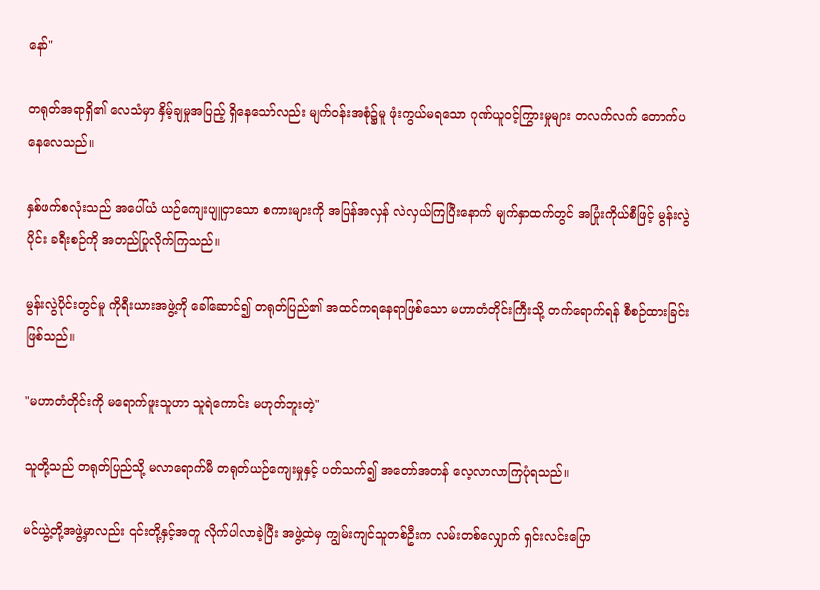နော်"

တရုတ်အရာရှိ၏ လေသံမှာ နှိမ့်ချမှုအပြည့် ရှိနေသော်လည်း မျက်ဝန်းအစုံ၌မူ ဖုံးကွယ်မရသော ဂုဏ်ယူဝင့်ကြွားမှုများ တလက်လက် တောက်ပနေလေသည်။

နှစ်ဖက်စလုံးသည် အပေါ်ယံ ယဉ်ကျေးပျူငှာသော စကားများကို အပြန်အလှန် လဲလှယ်ကြပြီးနောက် မျက်နှာထက်တွင် အပြုံးကိုယ်စီဖြင့် မွန်းလွဲပိုင်း ခရီးစဉ်ကို အတည်ပြုလိုက်ကြသည်။

မွန်းလွဲပိုင်းတွင်မူ ကိုရီးယားအဖွဲ့ကို ခေါ်ဆောင်၍ တရုတ်ပြည်၏ အထင်ကရနေရာဖြစ်သော မဟာတံတိုင်းကြီးသို့ တက်ရောက်ရန် စီစဉ်ထားခြင်း ဖြစ်သည်။

"မဟာတံတိုင်းကို မရောက်ဖူးသူဟာ သူရဲကောင်း မဟုတ်ဘူးတဲ့"

သူတို့သည် တရုတ်ပြည်သို့ မလာရောက်မီ တရုတ်ယဉ်ကျေးမှုနှင့် ပတ်သက်၍ အတော်အတန် လေ့လာလာကြပုံရသည်။

မင်ယွဲ့တို့အဖွဲ့မှာလည်း ၎င်းတို့နှင့်အတူ လိုက်ပါလာခဲ့ပြီး အဖွဲ့ထဲမှ ကျွမ်းကျင်သူတစ်ဦးက လမ်းတစ်လျှောက် ရှင်းလင်းပြော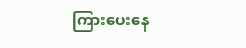ကြားပေးနေ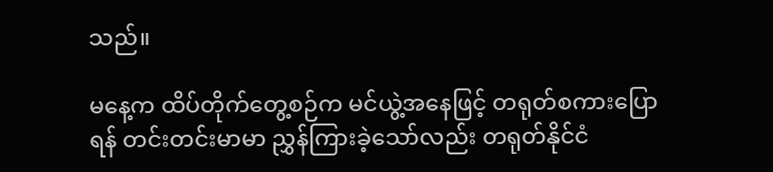သည်။

မနေ့က ထိပ်တိုက်တွေ့စဉ်က မင်ယွဲ့အနေဖြင့် တရုတ်စကားပြောရန် တင်းတင်းမာမာ ညွှန်ကြားခဲ့သော်လည်း တရုတ်နိုင်ငံ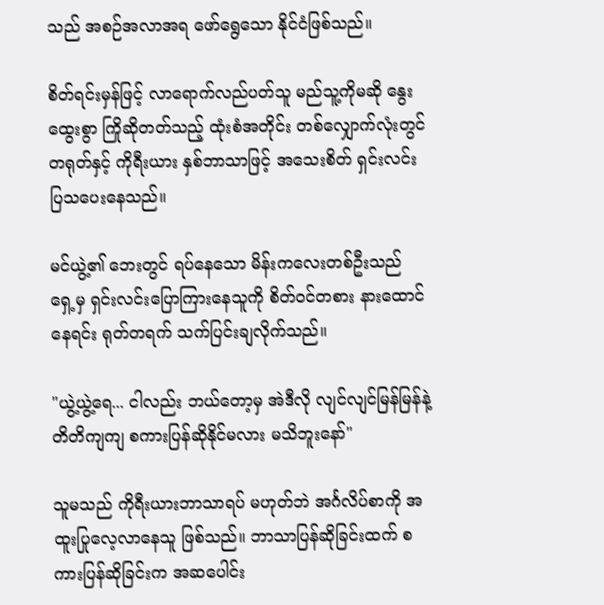သည် အစဉ်အလာအရ ဖော်ရွေသော နိုင်ငံဖြစ်သည်။

စိတ်ရင်းမှန်ဖြင့် လာရောက်လည်ပတ်သူ မည်သူ့ကိုမဆို နွေးထွေးစွာ ကြိုဆိုတတ်သည့် ထုံးစံအတိုင်း တစ်လျှောက်လုံးတွင် တရုတ်နှင့် ကိုရီးယား နှစ်ဘာသာဖြင့် အသေးစိတ် ရှင်းလင်းပြသပေးနေသည်။

မင်ယွဲ့၏ ဘေးတွင် ရပ်နေသော မိန်းကလေးတစ်ဦးသည် ရှေ့မှ ရှင်းလင်းပြောကြားနေသူကို စိတ်ဝင်တစား နားထောင်နေရင်း ရုတ်တရက် သက်ပြင်းချလိုက်သည်။

"ယွဲ့ယွဲ့ရေ... ငါလည်း ဘယ်တော့မှ အဲဒီလို လျင်လျင်မြန်မြန်နဲ့ တိတိကျကျ စကားပြန်ဆိုနိုင်မလား မသိဘူးနော်"

သူမသည် ကိုရီးယားဘာသာရပ် မဟုတ်ဘဲ အင်္ဂလိပ်စာကို အထူးပြုလေ့လာနေသူ ဖြစ်သည်။ ဘာသာပြန်ဆိုခြင်းထက် စကားပြန်ဆိုခြင်းက အဆပေါင်း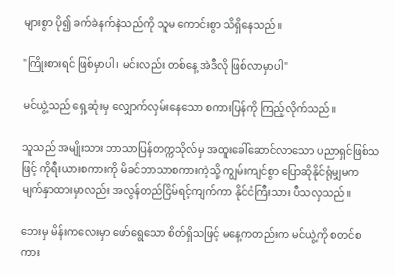များစွာ ပို၍ ခက်ခဲနက်နဲသည်ကို သူမ ကောင်းစွာ သိရှိနေသည်။

"ကြိုးစားရင် ဖြစ်မှာပါ၊ မင်းလည်း တစ်နေ့ အဲဒီလို ဖြစ်လာမှာပါ"

မင်ယွဲ့သည် ရှေ့ဆုံးမှ လျှောက်လှမ်းနေသော စကားပြန်ကို ကြည့်လိုက်သည်။

သူသည် အမျိုးသား ဘာသာပြန်တက္ကသိုလ်မှ အထူးခေါ်ဆောင်လာသော ပညာရှင်ဖြစ်သဖြင့် ကိုရီးယားစကားကို မိခင်ဘာသာစကားကဲ့သို့ ကျွမ်းကျင်စွာ ပြောဆိုနိုင်ရုံမျှမက မျက်နှာထားမှာလည်း အလွန်တည်ငြိမ်ရင့်ကျက်ကာ နိုင်ငံကြီးသား ပီသလှသည်။

ဘေးမှ မိန်းကလေးမှာ ဖော်ရွေသော စိတ်ရှိသဖြင့် မနေ့ကတည်းက မင်ယွဲ့ကို စတင်စကား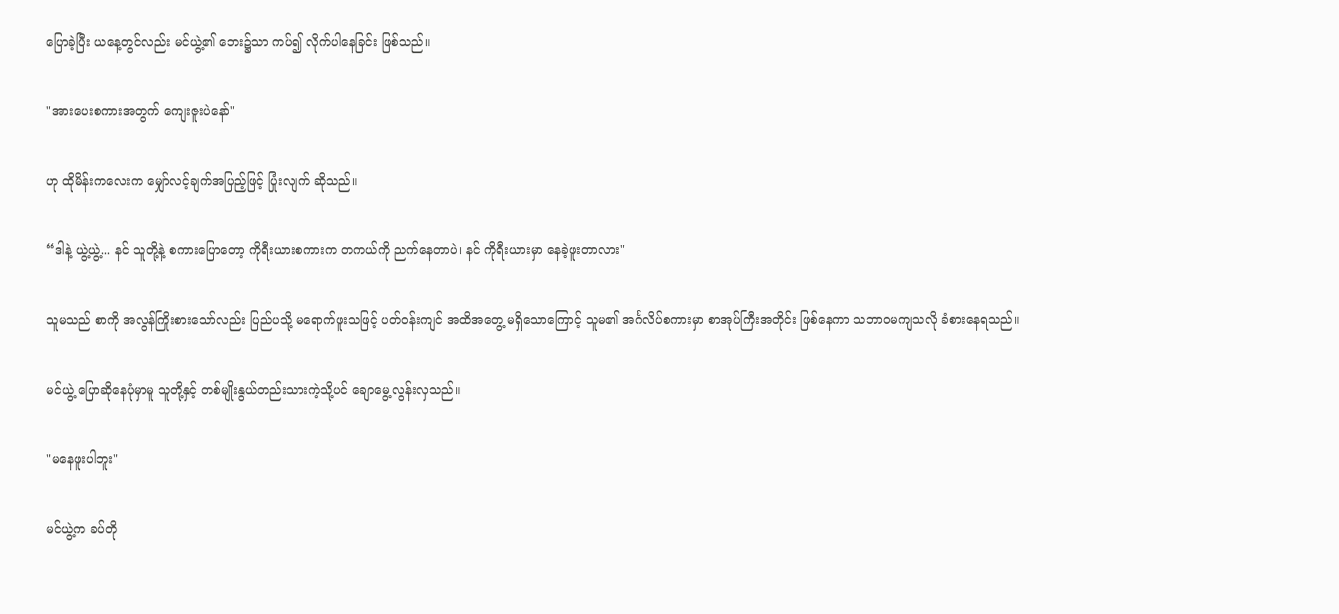ပြောခဲ့ပြီး ယနေ့တွင်လည်း မင်ယွဲ့၏ ဘေး၌သာ ကပ်၍ လိုက်ပါနေခြင်း ဖြစ်သည်။

"အားပေးစကားအတွက် ကျေးဇူးပဲနော်"

ဟု ထိုမိန်းကလေးက မျှော်လင့်ချက်အပြည့်ဖြင့် ပြုံးလျက် ဆိုသည်။

“ဒါနဲ့ ယွဲ့ယွဲ့... နင် သူတို့နဲ့ စကားပြောတော့ ကိုရီးယားစကားက တကယ်ကို ညက်နေတာပဲ၊ နင် ကိုရီးယားမှာ နေခဲ့ဖူးတာလား"

သူမသည် စာကို အလွန်ကြိုးစားသော်လည်း ပြည်ပသို့ မရောက်ဖူးသဖြင့် ပတ်ဝန်းကျင် အထိအတွေ့ မရှိသောကြောင့် သူမ၏ အင်္ဂလိပ်စကားမှာ စာအုပ်ကြီးအတိုင်း ဖြစ်နေကာ သဘာဝမကျသလို ခံစားနေရသည်။

မင်ယွဲ့ ပြောဆိုနေပုံမှာမူ သူတို့နှင့် တစ်မျိုးနွယ်တည်းသားကဲ့သို့ပင် ချောမွေ့လွန်းလှသည်။

"မနေဖူးပါဘူး"

မင်ယွဲ့က ခပ်တို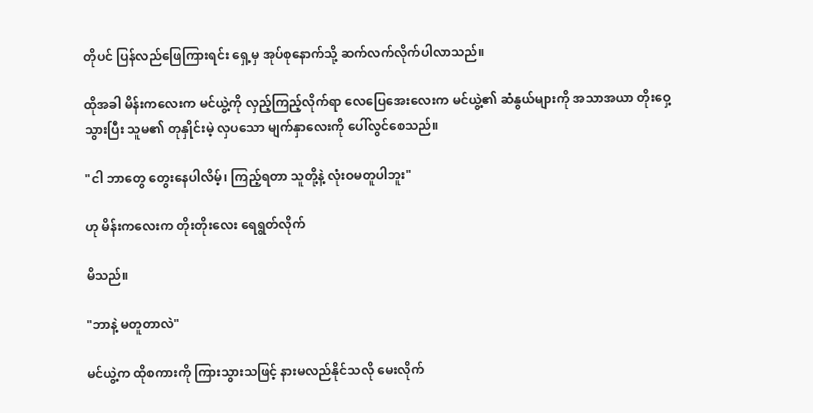တိုပင် ပြန်လည်ဖြေကြားရင်း ရှေ့မှ အုပ်စုနောက်သို့ ဆက်လက်လိုက်ပါလာသည်။

ထိုအခါ မိန်းကလေးက မင်ယွဲ့ကို လှည့်ကြည့်လိုက်ရာ လေပြေအေးလေးက မင်ယွဲ့၏ ဆံနွယ်များကို အသာအယာ တိုးဝှေ့သွားပြီး သူမ၏ တုနှိုင်းမဲ့ လှပသော မျက်နှာလေးကို ပေါ်လွင်စေသည်။

"ငါ ဘာတွေ တွေးနေပါလိမ့်၊ ကြည့်ရတာ သူတို့နဲ့ လုံးဝမတူပါဘူး"

ဟု မိန်းကလေးက တိုးတိုးလေး ရေရွတ်လိုက်

မိသည်။

"ဘာနဲ့ မတူတာလဲ"

မင်ယွဲ့က ထိုစကားကို ကြားသွားသဖြင့် နားမလည်နိုင်သလို မေးလိုက်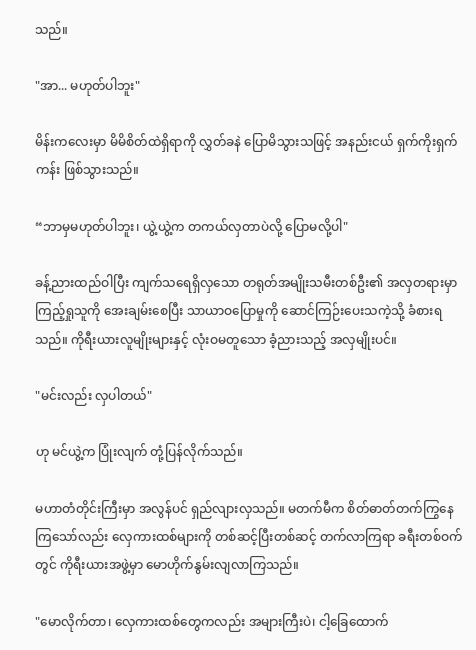သည်။

"အာ... မဟုတ်ပါဘူး"

မိန်းကလေးမှာ မိမိစိတ်ထဲရှိရာကို လွှတ်ခနဲ ပြောမိသွားသဖြင့် အနည်းငယ် ရှက်ကိုးရှက်ကန်း ဖြစ်သွားသည်။

“ဘာမှမဟုတ်ပါဘူး၊ ယွဲ့ယွဲ့က တကယ်လှတာပဲလို့ ပြောမလို့ပါ"

ခန့်ညားထည်ဝါပြီး ကျက်သရေရှိလှသော တရုတ်အမျိုးသမီးတစ်ဦး၏ အလှတရားမှာ ကြည့်ရှုသူကို အေးချမ်းစေပြီး သာယာဝပြောမှုကို ဆောင်ကြဉ်းပေးသကဲ့သို့ ခံစားရသည်။ ကိုရီးယားလူမျိုးများနှင့် လုံးဝမတူသော ခံ့ညားသည့် အလှမျိုးပင်။

"မင်းလည်း လှပါတယ်"

ဟု မင်ယွဲ့က ပြုံးလျက် တုံ့ပြန်လိုက်သည်။

မဟာတံတိုင်းကြီးမှာ အလွန်ပင် ရှည်လျားလှသည်။ မတက်မီက စိတ်ဓာတ်တက်ကြွနေကြသော်လည်း လှေကားထစ်များကို တစ်ဆင့်ပြီးတစ်ဆင့် တက်လာကြရာ ခရီးတစ်ဝက်တွင် ကိုရီးယားအဖွဲ့မှာ မောဟိုက်နွမ်းလျလာကြသည်။

"မောလိုက်တာ၊ လှေကားထစ်တွေကလည်း အများကြီးပဲ၊ ငါ့ခြေထောက်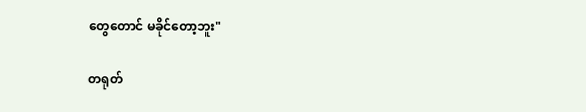တွေတောင် မခိုင်တော့ဘူး"

တရုတ်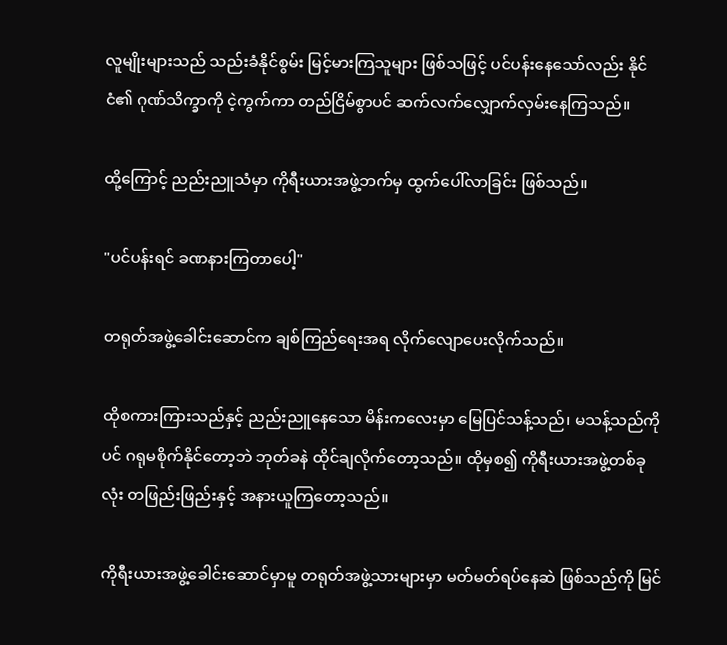လူမျိုးများသည် သည်းခံနိုင်စွမ်း မြင့်မားကြသူများ ဖြစ်သဖြင့် ပင်ပန်းနေသော်လည်း နိုင်ငံ၏ ဂုဏ်သိက္ခာကို ငဲ့ကွက်ကာ တည်ငြိမ်စွာပင် ဆက်လက်လျှောက်လှမ်းနေကြသည်။

ထို့ကြောင့် ညည်းညူသံမှာ ကိုရီးယားအဖွဲ့ဘက်မှ ထွက်ပေါ်လာခြင်း ဖြစ်သည်။

"ပင်ပန်းရင် ခဏနားကြတာပေါ့"

တရုတ်အဖွဲ့ခေါင်းဆောင်က ချစ်ကြည်ရေးအရ လိုက်လျောပေးလိုက်သည်။

ထိုစကားကြားသည်နှင့် ညည်းညူနေသော မိန်းကလေးမှာ မြေပြင်သန့်သည်၊ မသန့်သည်ကိုပင် ဂရုမစိုက်နိုင်တော့ဘဲ ဘုတ်ခနဲ ထိုင်ချလိုက်တော့သည်။ ထိုမှစ၍ ကိုရီးယားအဖွဲ့တစ်ခုလုံး တဖြည်းဖြည်းနှင့် အနားယူကြတော့သည်။

ကိုရီးယားအဖွဲ့ခေါင်းဆောင်မှာမူ တရုတ်အဖွဲ့သားများမှာ မတ်မတ်ရပ်နေဆဲ ဖြစ်သည်ကို မြင်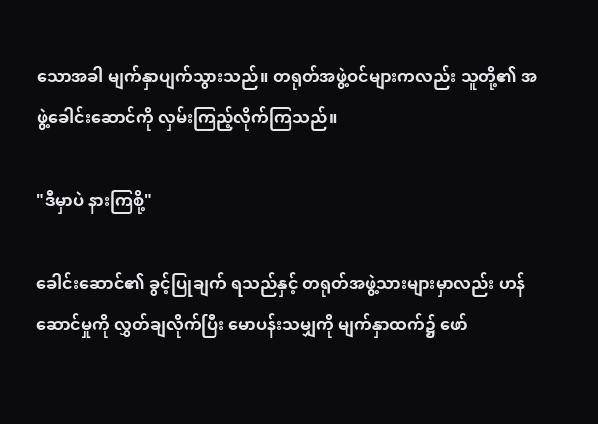သောအခါ မျက်နှာပျက်သွားသည်။ တရုတ်အဖွဲ့ဝင်များကလည်း သူတို့၏ အဖွဲ့ခေါင်းဆောင်ကို လှမ်းကြည့်လိုက်ကြသည်။

"ဒီမှာပဲ နားကြစို့"

ခေါင်းဆောင်၏ ခွင့်ပြုချက် ရသည်နှင့် တရုတ်အဖွဲ့သားများမှာလည်း ဟန်ဆောင်မှုကို လွှတ်ချလိုက်ပြီး မောပန်းသမျှကို မျက်နှာထက်၌ ဖော်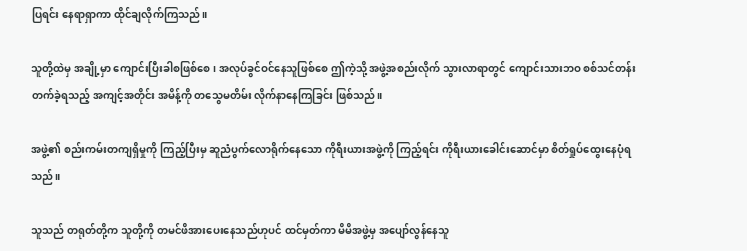ပြရင်း နေရာရှာကာ ထိုင်ချလိုက်ကြသည်။

သူတို့ထဲမှ အချို့မှာ ကျောင်းပြီးခါစဖြစ်စေ၊ အလုပ်ခွင်ဝင်နေသူဖြစ်စေ ဤကဲ့သို့ အဖွဲ့အစည်းလိုက် သွားလာရာတွင် ကျောင်းသားဘဝ စစ်သင်တန်းတက်ခဲ့ရသည့် အကျင့်အတိုင်း အမိန့်ကို တသွေမတိမ်း လိုက်နာနေကြခြင်း ဖြစ်သည်။

အဖွဲ့၏ စည်းကမ်းတကျရှိမှုကို ကြည့်ပြီးမှ ဆူညံပွက်လောရိုက်နေသော ကိုရီးယားအဖွဲ့ကို ကြည့်ရင်း ကိုရီးယားခေါင်းဆောင်မှာ စိတ်ရှုပ်ထွေးနေပုံရသည်။

သူသည် တရုတ်တို့က သူတို့ကို တမင်ဖိအားပေးနေသည်ဟုပင် ထင်မှတ်ကာ မိမိအဖွဲ့မှ အပျော်လွန်နေသူ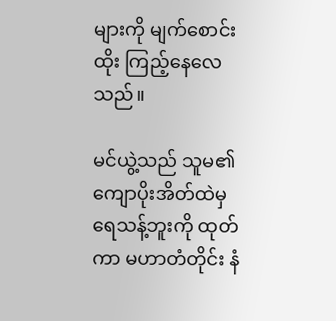များကို မျက်စောင်းထိုး ကြည့်နေလေသည်။

မင်ယွဲ့သည် သူမ၏ ကျောပိုးအိတ်ထဲမှ ရေသန့်ဘူးကို ထုတ်ကာ မဟာတံတိုင်း နံ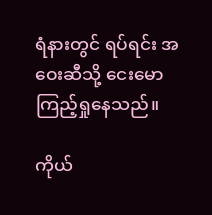ရံနားတွင် ရပ်ရင်း အဝေးဆီသို့ ငေးမောကြည့်ရှုနေသည်။

ကိုယ်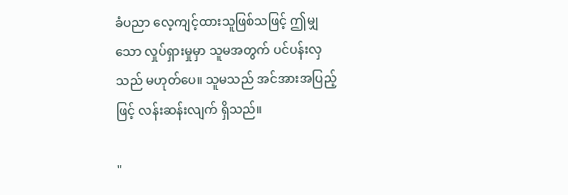ခံပညာ လေ့ကျင့်ထားသူဖြစ်သဖြင့် ဤမျှသော လှုပ်ရှားမှုမှာ သူမအတွက် ပင်ပန်းလှသည် မဟုတ်ပေ။ သူမသည် အင်အားအပြည့်ဖြင့် လန်းဆန်းလျက် ရှိသည်။

"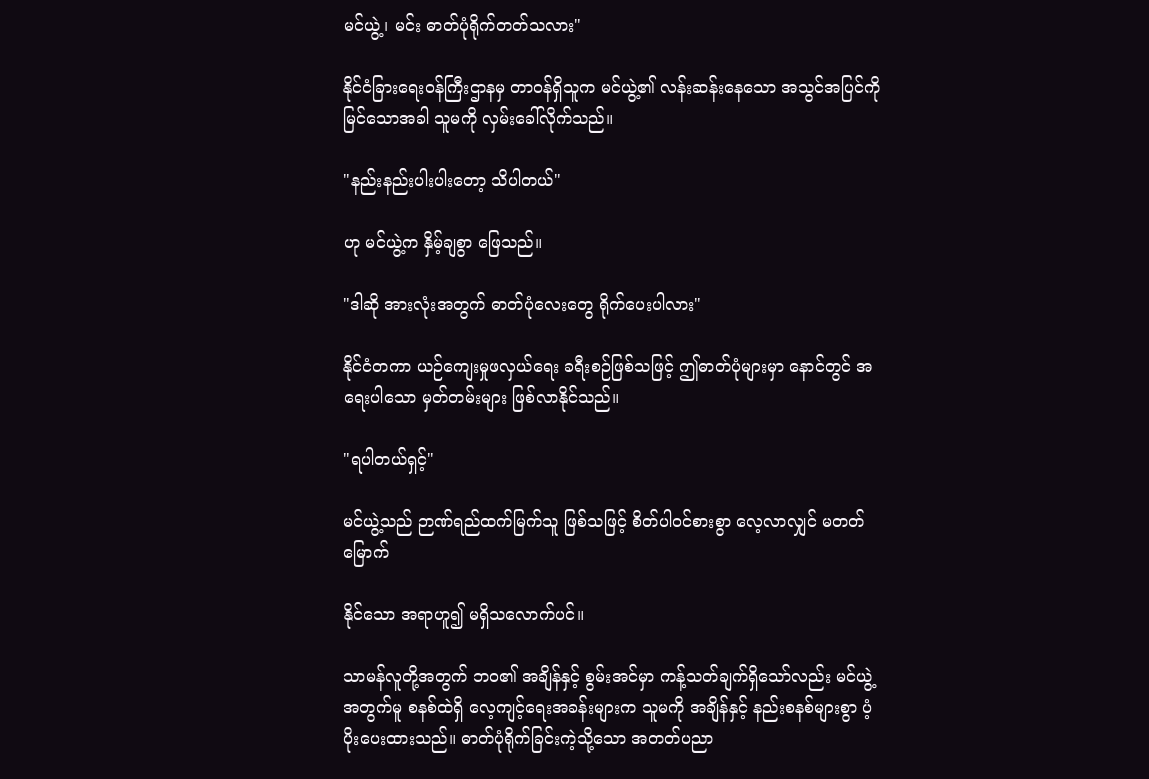မင်ယွဲ့၊ မင်း ဓာတ်ပုံရိုက်တတ်သလား"

နိုင်ငံခြားရေးဝန်ကြီးဌာနမှ တာဝန်ရှိသူက မင်ယွဲ့၏ လန်းဆန်းနေသော အသွင်အပြင်ကို မြင်သောအခါ သူမကို လှမ်းခေါ်လိုက်သည်။

"နည်းနည်းပါးပါးတော့ သိပါတယ်"

ဟု မင်ယွဲ့က နှိမ့်ချစွာ ဖြေသည်။

"ဒါဆို အားလုံးအတွက် ဓာတ်ပုံလေးတွေ ရိုက်ပေးပါလား"

နိုင်ငံတကာ ယဉ်ကျေးမှုဖလှယ်ရေး ခရီးစဉ်ဖြစ်သဖြင့် ဤဓာတ်ပုံများမှာ နောင်တွင် အရေးပါသော မှတ်တမ်းများ ဖြစ်လာနိုင်သည်။

"ရပါတယ်ရှင့်"

မင်ယွဲ့သည် ဉာဏ်ရည်ထက်မြက်သူ ဖြစ်သဖြင့် စိတ်ပါဝင်စားစွာ လေ့လာလျှင် မတတ်မြောက်

နိုင်သော အရာဟူ၍ မရှိသလောက်ပင်။

သာမန်လူတို့အတွက် ဘဝ၏ အချိန်နှင့် စွမ်းအင်မှာ ကန့်သတ်ချက်ရှိသော်လည်း မင်ယွဲ့အတွက်မူ စနစ်ထဲရှိ လေ့ကျင့်ရေးအခန်းများက သူမကို အချိန်နှင့် နည်းစနစ်များစွာ ပံ့ပိုးပေးထားသည်။ ဓာတ်ပုံရိုက်ခြင်းကဲ့သို့သော အတတ်ပညာ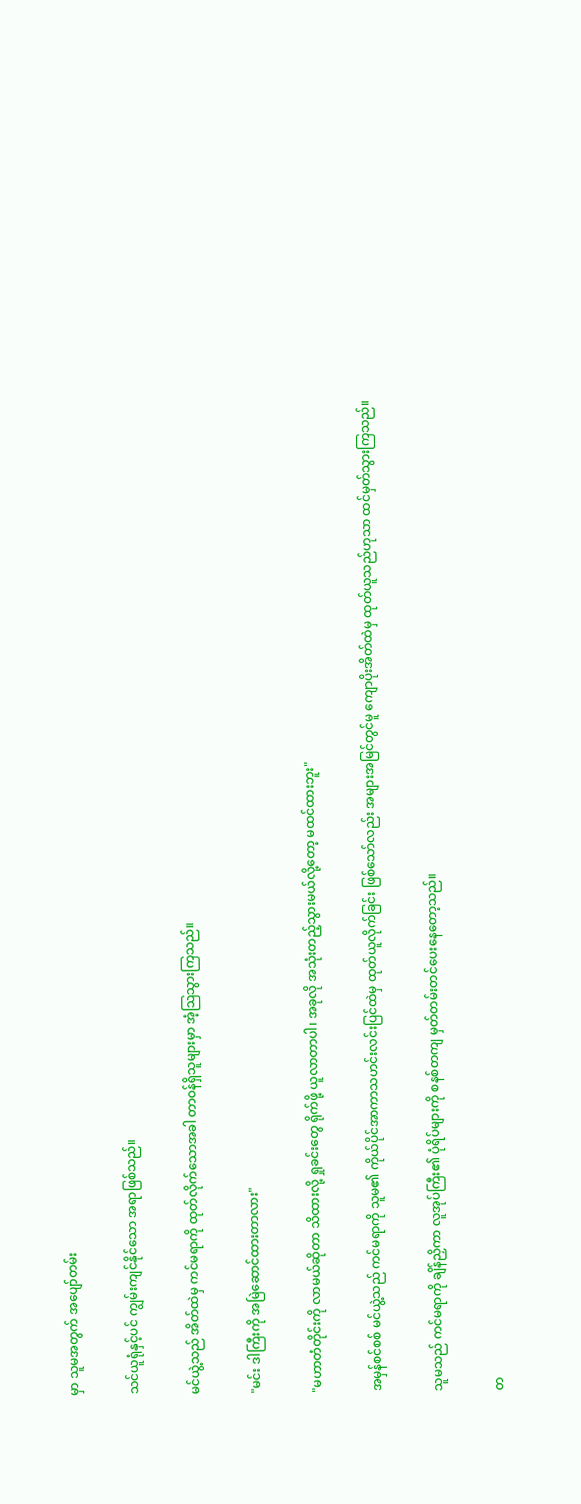မှာ သူမအတွက် အပျော်တမ်း

သင်ယူရုံနှင့်ပင် ကျွမ်းကျင်နိုင်သော အရာဖြစ်သည်။

မင်ယွဲ့သည် အိတ်ထဲမှ ကင်မရာကို ထုတ်လိုက်သောအခါ တာဝန်ရှိသူများမှာ အံ့သြသွားကြသည်။

"မင်း ဒါကြီးကို အမြဲဆောင်ထားတာလား"

"မဟာတံတိုင်းကို လာမယ်ဆိုတာ သိထားလို့ ရှုခင်းတွေ ရိုက်ဖို့ ယူလာတာပါ၊ အခုလို အသုံးတည့်သွားမယ်လို့တော့ မထင်ထားဘူး"

အမှန်စင်စစ် မင်ယွဲ့သည် ကင်မရာကို သူမ၏ ကိုယ်ပိုင်အာကာသဟင်းလင်းပြင်ထဲမှ ထုတ်ယူလိုက်ခြင်း ဖြစ်သော်လည်း အများအမြင်တွင်မူ ကျောပိုးအိတ်ထဲမှ ထုတ်ယူသည်ဟုသာ ထင်မှတ်သွားကြသည်။

သူမသည် ကင်မရာကို ချိန်ညှိကာ လူအုပ်ကြီး၏ ပုံရိပ်များကို စနစ်တကျ မှတ်တမ်းတင်ပေးနေတော့သည်။

တ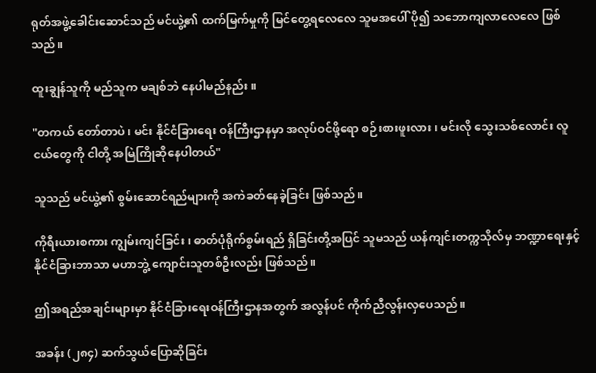ရုတ်အဖွဲ့ခေါင်းဆောင်သည် မင်ယွဲ့၏ ထက်မြက်မှုကို မြင်တွေ့ရလေလေ သူမအပေါ် ပို၍ သဘောကျလာလေလေ ဖြစ်သည်။

ထူးချွန်သူကို မည်သူက မချစ်ဘဲ နေပါမည်နည်း။

"တကယ် တော်တာပဲ၊ မင်း နိုင်ငံခြားရေး ဝန်ကြီးဌာနမှာ အလုပ်ဝင်ဖို့ရော စဉ်းစားဖူးလား၊ မင်းလို သွေးသစ်လောင်း လူငယ်တွေကို ငါတို့ အမြဲကြိုဆိုနေပါတယ်"

သူသည် မင်ယွဲ့၏ စွမ်းဆောင်ရည်များကို အကဲခတ်နေခဲ့ခြင်း ဖြစ်သည်။

ကိုရီးယားစကား ကျွမ်းကျင်ခြင်း၊ ဓာတ်ပုံရိုက်စွမ်းရည် ရှိခြင်းတို့အပြင် သူမသည် ယန်ကျင်းတက္ကသိုလ်မှ ဘဏ္ဍာရေးနှင့် နိုင်ငံခြားဘာသာ မဟာဘွဲ့ ကျောင်းသူတစ်ဦးလည်း ဖြစ်သည်။

ဤအရည်အချင်းများမှာ နိုင်ငံခြားရေးဝန်ကြီးဌာနအတွက် အလွန်ပင် ကိုက်ညီလွန်းလှပေသည်။

အခန်း (၂၈၄) ဆက်သွယ်ပြောဆိုခြင်း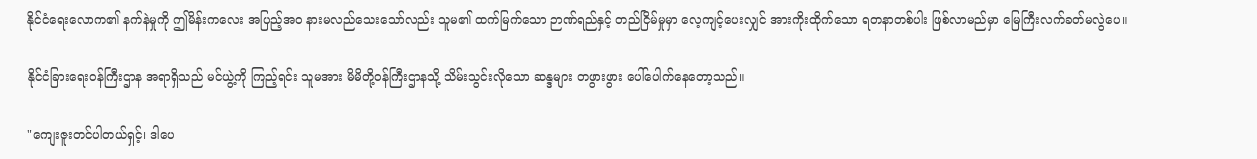နိုင်ငံရေးလောက၏ နက်နဲမှုကို ဤမိန်းကလေး အပြည့်အဝ နားမလည်သေးသော်လည်း သူမ၏ ထက်မြက်သော ဉာဏ်ရည်နှင့် တည်ငြိမ်မှုမှာ လေ့ကျင့်ပေးလျှင် အားကိုးထိုက်သော ရတနာတစ်ပါး ဖြစ်လာမည်မှာ မြေကြီးလက်ခတ်မလွဲပေ။

နိုင်ငံခြားရေးဝန်ကြီးဌာန အရာရှိသည် မင်ယွဲ့ကို ကြည့်ရင်း သူမအား မိမိတို့ဝန်ကြီးဌာနသို့ သိမ်းသွင်းလိုသော ဆန္ဒများ တဖွားဖွား ပေါ်ပေါက်နေတော့သည်။

"ကျေးဇူးတင်ပါတယ်ရှင့်၊ ဒါပေ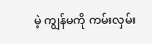မဲ့ ကျွန်မကို ကမ်းလှမ်း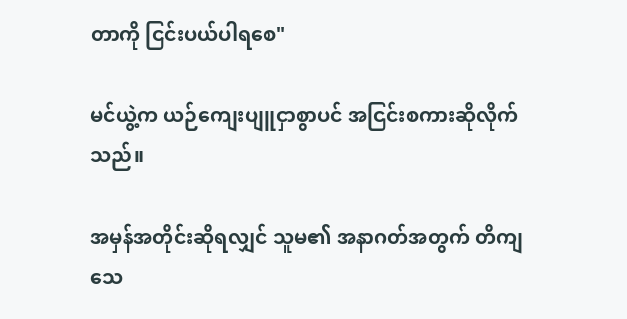တာကို ငြင်းပယ်ပါရစေ"

မင်ယွဲ့က ယဉ်ကျေးပျူငှာစွာပင် အငြင်းစကားဆိုလိုက်သည်။

အမှန်အတိုင်းဆိုရလျှင် သူမ၏ အနာဂတ်အတွက် တိကျသေ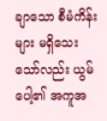ချာသော စီမံကိန်းများ မရှိသေးသော်လည်း ယွမ်ပေါ့၏ အကူအ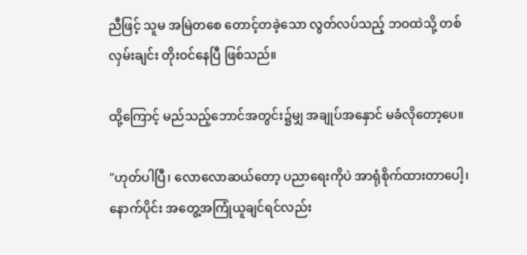ညီဖြင့် သူမ အမြဲတစေ တောင့်တခဲ့သော လွတ်လပ်သည့် ဘဝထဲသို့ တစ်လှမ်းချင်း တိုးဝင်နေပြီ ဖြစ်သည်။

ထို့ကြောင့် မည်သည့်ဘောင်အတွင်း၌မျှ အချုပ်အနှောင် မခံလိုတော့ပေ။

"ဟုတ်ပါပြီ၊ လောလောဆယ်တော့ ပညာရေးကိုပဲ အာရုံစိုက်ထားတာပေါ့၊ နောက်ပိုင်း အတွေ့အကြုံယူချင်ရင်လည်း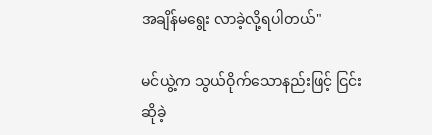အချိန်မရွေး လာခဲ့လို့ရပါတယ်"

မင်ယွဲ့က သွယ်ဝိုက်သောနည်းဖြင့် ငြင်းဆိုခဲ့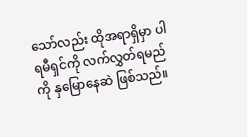သော်လည်း ထိုအရာရှိမှာ ပါရမီရှင်ကို လက်လွှတ်ရမည်ကို နှမြောနေဆဲ ဖြစ်သည်။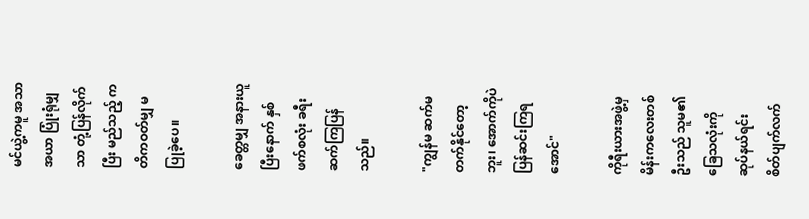မင်ယွဲ့ကမူ အသာအယာ ပြုံးရုံမျှသာ တုံ့ပြန်လိုက်ပြီး မည်သည့် ကတိကဝတ်မျှ မပြုခဲ့ပေ။

ခေတ္တမျှ အနားယူပြီးနောက် နှစ်ဖက်စလုံး ခရီးဆက်ကြပြန်သည်။

"ကျွန်မ ဆက်မတက်နိုင်တော့ဘူး၊ အောက်ကိုပဲ ပြန်ဆင်းကြရအောင်"

ကိုရီးယားအဖွဲ့မှ မိန်းကလေးတစ်ဦးသည် သူမ၏ ခြေသလုံးကို ဆုပ်နယ်ရင်း စိတ်ပျက်လက်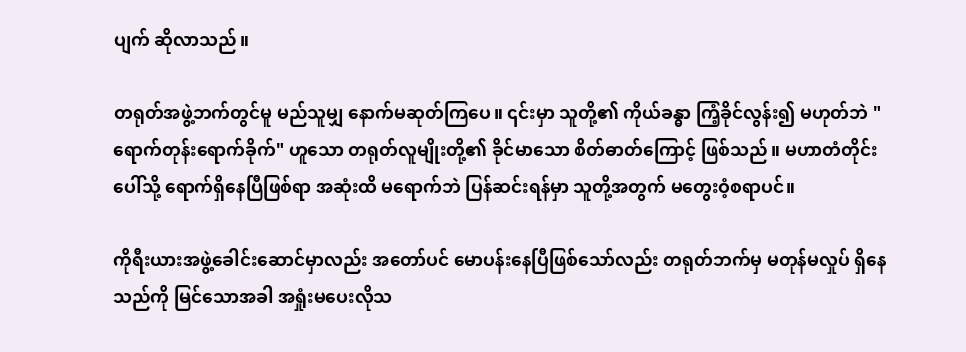ပျက် ဆိုလာသည်။

တရုတ်အဖွဲ့ဘက်တွင်မူ မည်သူမျှ နောက်မဆုတ်ကြပေ။ ၎င်းမှာ သူတို့၏ ကိုယ်ခန္ဓာ ကြံ့ခိုင်လွန်း၍ မဟုတ်ဘဲ "ရောက်တုန်းရောက်ခိုက်" ဟူသော တရုတ်လူမျိုးတို့၏ ခိုင်မာသော စိတ်ဓာတ်ကြောင့် ဖြစ်သည်။ မဟာတံတိုင်းပေါ်သို့ ရောက်ရှိနေပြီဖြစ်ရာ အဆုံးထိ မရောက်ဘဲ ပြန်ဆင်းရန်မှာ သူတို့အတွက် မတွေးဝံ့စရာပင်။

ကိုရီးယားအဖွဲ့ခေါင်းဆောင်မှာလည်း အတော်ပင် မောပန်းနေပြီဖြစ်သော်လည်း တရုတ်ဘက်မှ မတုန်မလှုပ် ရှိနေသည်ကို မြင်သောအခါ အရှုံးမပေးလိုသ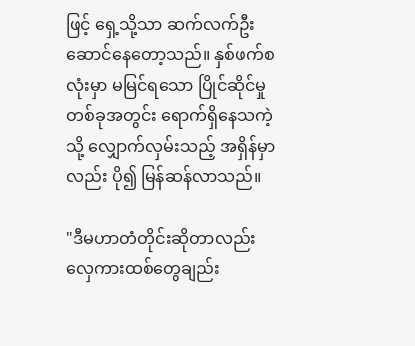ဖြင့် ရှေ့သို့သာ ဆက်လက်ဦးဆောင်နေတော့သည်။ နှစ်ဖက်စလုံးမှာ မမြင်ရသော ပြိုင်ဆိုင်မှုတစ်ခုအတွင်း ရောက်ရှိနေသကဲ့သို့ လျှောက်လှမ်းသည့် အရှိန်မှာလည်း ပို၍ မြန်ဆန်လာသည်။

"ဒီမဟာတံတိုင်းဆိုတာလည်း လှေကားထစ်တွေချည်း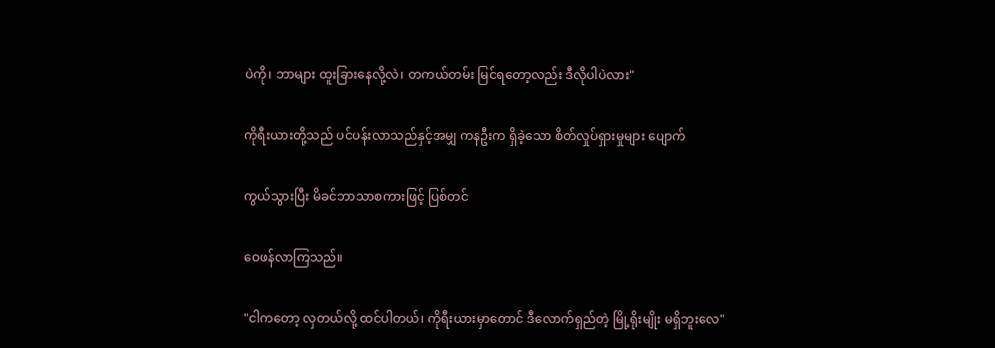ပဲကို၊ ဘာများ ထူးခြားနေလို့လဲ၊ တကယ်တမ်း မြင်ရတော့လည်း ဒီလိုပါပဲလား"

ကိုရီးယားတို့သည် ပင်ပန်းလာသည်နှင့်အမျှ ကနဦးက ရှိခဲ့သော စိတ်လှုပ်ရှားမှုများ ပျောက်

ကွယ်သွားပြီး မိခင်ဘာသာစကားဖြင့် ပြစ်တင်

ဝေဖန်လာကြသည်။

"ငါကတော့ လှတယ်လို့ ထင်ပါတယ်၊ ကိုရီးယားမှာတောင် ဒီလောက်ရှည်တဲ့ မြို့ရိုးမျိုး မရှိဘူးလေ"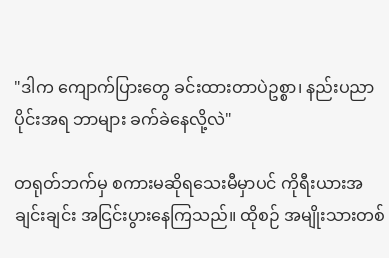"ဒါက ကျောက်ပြားတွေ ခင်းထားတာပဲဥစ္စာ၊ နည်းပညာပိုင်းအရ ဘာများ ခက်ခဲနေလို့လဲ"

တရုတ်ဘက်မှ စကားမဆိုရသေးမီမှာပင် ကိုရီးယားအချင်းချင်း အငြင်းပွားနေကြသည်။ ထိုစဉ် အမျိုးသားတစ်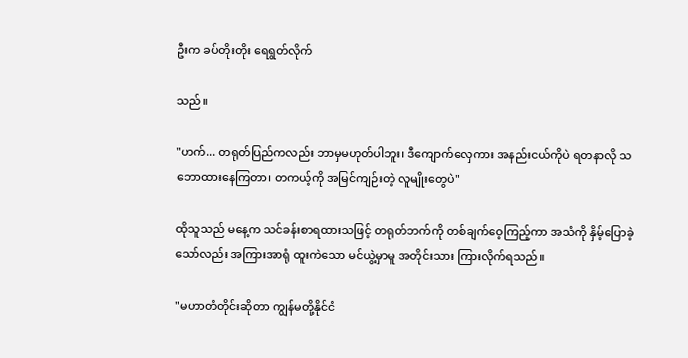ဦးက ခပ်တိုးတိုး ရေရွတ်လိုက်

သည်။

"ဟက်... တရုတ်ပြည်ကလည်း ဘာမှမဟုတ်ပါဘူး၊ ဒီကျောက်လှေကား အနည်းငယ်ကိုပဲ ရတနာလို သဘောထားနေကြတာ၊ တကယ့်ကို အမြင်ကျဉ်းတဲ့ လူမျိုးတွေပဲ"

ထိုသူသည် မနေ့က သင်ခန်းစာရထားသဖြင့် တရုတ်ဘက်ကို တစ်ချက်ဝေ့ကြည့်ကာ အသံကို နှိမ့်ပြောခဲ့သော်လည်း အကြားအာရုံ ထူးကဲသော မင်ယွဲ့မှာမူ အတိုင်းသား ကြားလိုက်ရသည်။

"မဟာတံတိုင်းဆိုတာ ကျွန်မတို့နိုင်ငံ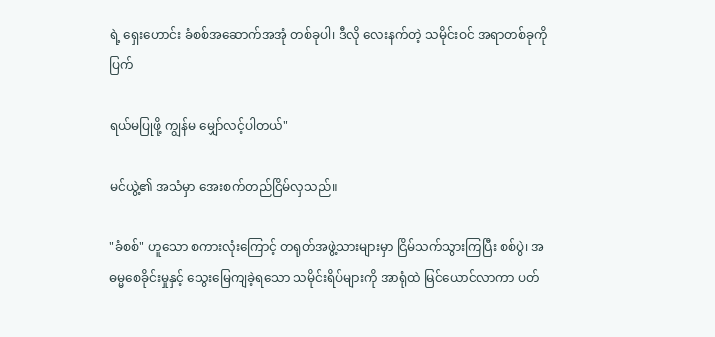ရဲ့ ရှေးဟောင်း ခံစစ်အဆောက်အအုံ တစ်ခုပါ၊ ဒီလို လေးနက်တဲ့ သမိုင်းဝင် အရာတစ်ခုကို ပြက်

ရယ်မပြုဖို့ ကျွန်မ မျှော်လင့်ပါတယ်"

မင်ယွဲ့၏ အသံမှာ အေးစက်တည်ငြိမ်လှသည်။

"ခံစစ်" ဟူသော စကားလုံးကြောင့် တရုတ်အဖွဲ့သားများမှာ ငြိမ်သက်သွားကြပြီး စစ်ပွဲ၊ အဓမ္မစေခိုင်းမှုနှင့် သွေးမြေကျခဲ့ရသော သမိုင်းရိပ်များကို အာရုံထဲ မြင်ယောင်လာကာ ပတ်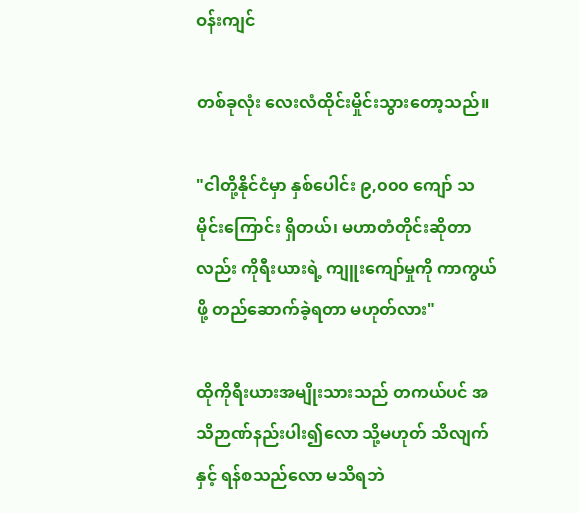ဝန်းကျင်

တစ်ခုလုံး လေးလံထိုင်းမှိုင်းသွားတော့သည်။

"ငါတို့နိုင်ငံမှာ နှစ်ပေါင်း ၉,၀၀၀ ကျော် သမိုင်းကြောင်း ရှိတယ်၊ မဟာတံတိုင်းဆိုတာလည်း ကိုရီးယားရဲ့ ကျူးကျော်မှုကို ကာကွယ်ဖို့ တည်ဆောက်ခဲ့ရတာ မဟုတ်လား"

ထိုကိုရီးယားအမျိုးသားသည် တကယ်ပင် အသိဉာဏ်နည်းပါး၍လော သို့မဟုတ် သိလျက်နှင့် ရန်စသည်လော မသိရဘဲ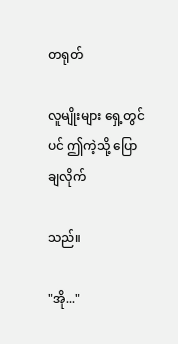တရုတ်

လူမျိုးများ ရှေ့တွင်ပင် ဤကဲ့သို့ ပြောချလိုက်

သည်။

"အို..."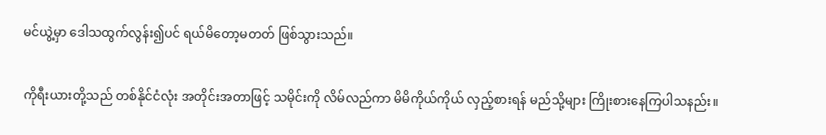မင်ယွဲ့မှာ ဒေါသထွက်လွန်း၍ပင် ရယ်မိတော့မတတ် ဖြစ်သွားသည်။

ကိုရီးယားတို့သည် တစ်နိုင်ငံလုံး အတိုင်းအတာဖြင့် သမိုင်းကို လိမ်လည်ကာ မိမိကိုယ်ကိုယ် လှည့်စားရန် မည်သို့များ ကြိုးစားနေကြပါသနည်း။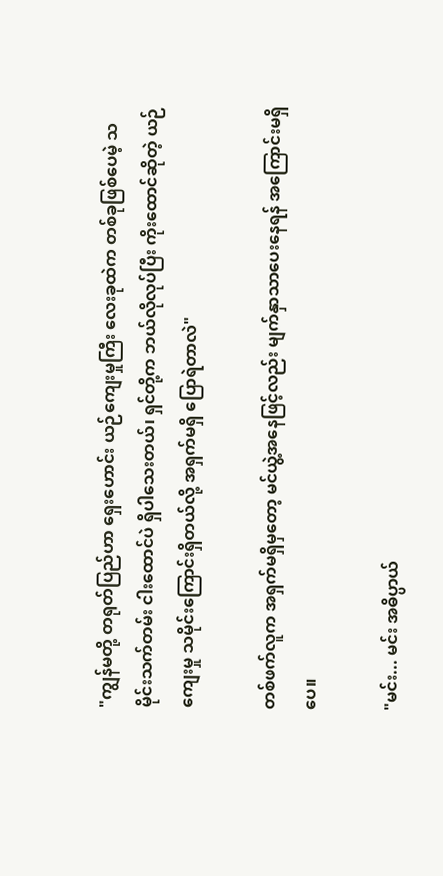"ကျွန်မတို့ တရုတ်ပြည်ဟာ ရှေးဟောင်း ယဉ်ကျေးမှုကြီး လေးခုထဲက တစ်ခုဖြစ်ပေမဲ့ သမိုင်းသက်တမ်း ငါးထောင်ပဲ ရှိပါသေးတယ်၊ ရှင်တို့က ဘယ်လိုလုပ်ပြီး ကိုးထောင်ဆိုတဲ့ ယဉ်ကျေးမှု သမိုင်းကြောင်းရှိတယ်လို့ အရှက်မရှိ ပြောရဲတာလဲ"

တစ်ဖက်လူက အရှက်မရှိမှတော့ မင်ယွဲ့အနေဖြင့်လည်း မျက်နှာသာပေးနေရန် အကြောင်းမရှိပေ။

"မင်း... မင်း အဓိပ္ပာယ်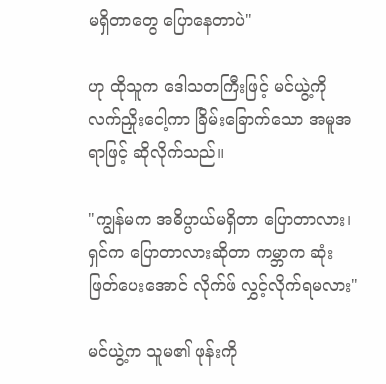မရှိတာတွေ ပြောနေတာပဲ"

ဟု ထိုသူက ဒေါသတကြီးဖြင့် မင်ယွဲ့ကို လက်ညှိုးငေါ့ကာ ခြိမ်းခြောက်သော အမူအရာဖြင့် ဆိုလိုက်သည်။

"ကျွန်မက အဓိပ္ပာယ်မရှိတာ ပြောတာလား၊ ရှင်က ပြောတာလားဆိုတာ ကမ္ဘာက ဆုံးဖြတ်ပေးအောင် လိုက်ဖ် လွှင့်လိုက်ရမလား"

မင်ယွဲ့က သူမ၏ ဖုန်းကို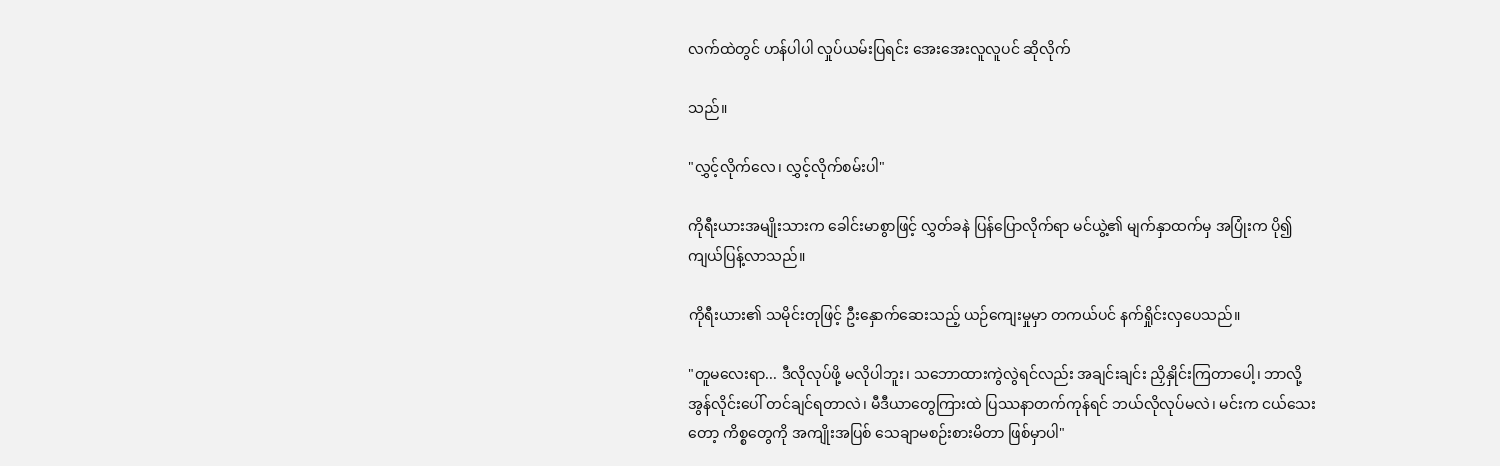လက်ထဲတွင် ဟန်ပါပါ လှုပ်ယမ်းပြရင်း အေးအေးလူလူပင် ဆိုလိုက်

သည်။

"လွှင့်လိုက်လေ၊ လွှင့်လိုက်စမ်းပါ"

ကိုရီးယားအမျိုးသားက ခေါင်းမာစွာဖြင့် လွှတ်ခနဲ ပြန်ပြောလိုက်ရာ မင်ယွဲ့၏ မျက်နှာထက်မှ အပြုံးက ပို၍ ကျယ်ပြန့်လာသည်။

ကိုရီးယား၏ သမိုင်းတုဖြင့် ဦးနှောက်ဆေးသည့် ယဉ်ကျေးမှုမှာ တကယ်ပင် နက်ရှိုင်းလှပေသည်။

"တူမလေးရာ... ဒီလိုလုပ်ဖို့ မလိုပါဘူး၊ သဘောထားကွဲလွဲရင်လည်း အချင်းချင်း ညှိနှိုင်းကြတာပေါ့၊ ဘာလို့ အွန်လိုင်းပေါ် တင်ချင်ရတာလဲ၊ မီဒီယာတွေကြားထဲ ပြဿနာတက်ကုန်ရင် ဘယ်လိုလုပ်မလဲ၊ မင်းက ငယ်သေးတော့ ကိစ္စတွေကို အကျိုးအပြစ် သေချာမစဉ်းစားမိတာ ဖြစ်မှာပါ"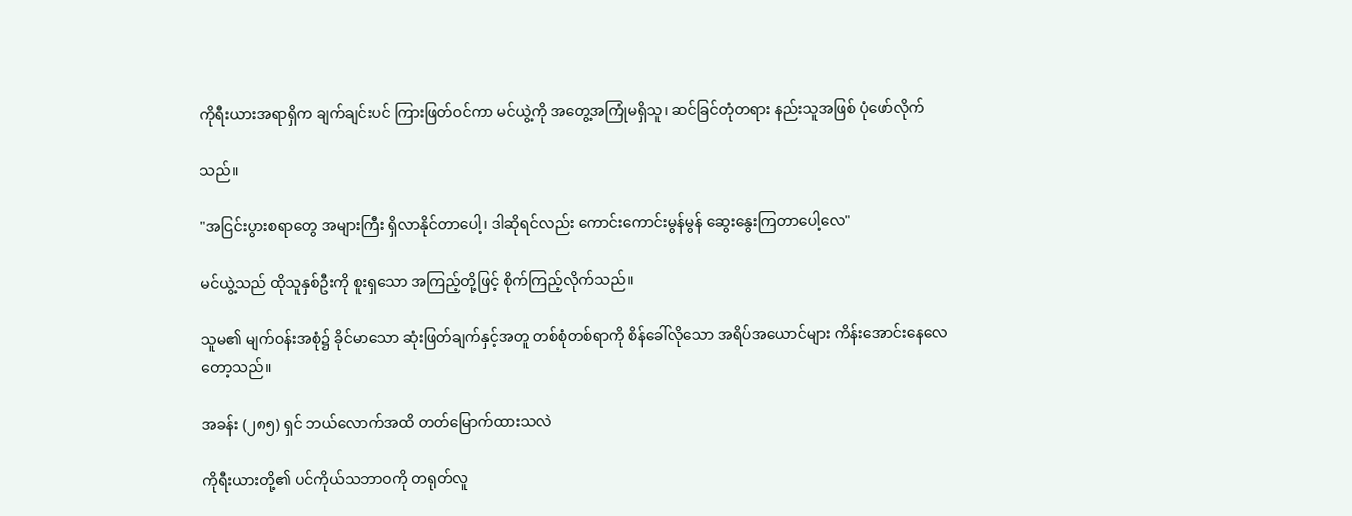ကိုရီးယားအရာရှိက ချက်ချင်းပင် ကြားဖြတ်ဝင်ကာ မင်ယွဲ့ကို အတွေ့အကြုံမရှိသူ၊ ဆင်ခြင်တုံတရား နည်းသူအဖြစ် ပုံဖော်လိုက်

သည်။

"အငြင်းပွားစရာတွေ အများကြီး ရှိလာနိုင်တာပေါ့၊ ဒါဆိုရင်လည်း ကောင်းကောင်းမွန်မွန် ဆွေးနွေးကြတာပေါ့လေ"

မင်ယွဲ့သည် ထိုသူနှစ်ဦးကို စူးရှသော အကြည့်တို့ဖြင့် စိုက်ကြည့်လိုက်သည်။

သူမ၏ မျက်ဝန်းအစုံ၌ ခိုင်မာသော ဆုံးဖြတ်ချက်နှင့်အတူ တစ်စုံတစ်ရာကို စိန်ခေါ်လိုသော အရိပ်အယောင်များ ကိန်းအောင်းနေလေတော့သည်။

အခန်း (၂၈၅) ရှင် ဘယ်လောက်အထိ တတ်မြောက်ထားသလဲ

ကိုရီးယားတို့၏ ပင်ကိုယ်သဘာဝကို တရုတ်လူ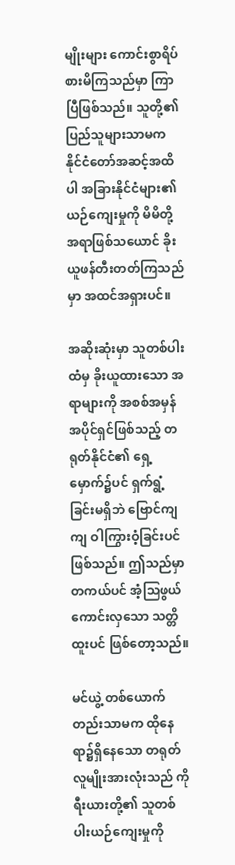မျိုးများ ကောင်းစွာရိပ်စားမိကြသည်မှာ ကြာပြီဖြစ်သည်။ သူတို့၏ ပြည်သူများသာမက နိုင်ငံတော်အဆင့်အထိပါ အခြားနိုင်ငံများ၏ ယဉ်ကျေးမှုကို မိမိတို့အရာဖြစ်သယောင် ခိုးယူဖန်တီးတတ်ကြသည်မှာ အထင်အရှားပင်။

အဆိုးဆုံးမှာ သူတစ်ပါးထံမှ ခိုးယူထားသော အရာများကို အစစ်အမှန် အပိုင်ရှင်ဖြစ်သည့် တရုတ်နိုင်ငံ၏ ရှေ့မှောက်၌ပင် ရှက်ရွံ့ခြင်းမရှိဘဲ ဗြောင်ကျကျ ဝါကြွားဝံ့ခြင်းပင် ဖြစ်သည်။ ဤသည်မှာ တကယ်ပင် အံ့သြဖွယ်ကောင်းလှသော သတ္တိထူးပင် ဖြစ်တော့သည်။

မင်ယွဲ့ တစ်ယောက်တည်းသာမက ထိုနေရာ၌ရှိနေသော တရုတ်လူမျိုးအားလုံးသည် ကိုရီးယားတို့၏ သူတစ်ပါးယဉ်ကျေးမှုကို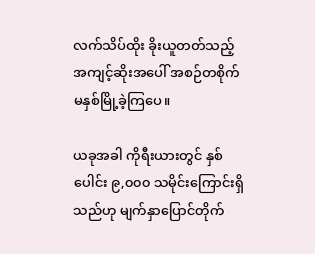လက်သိပ်ထိုး ခိုးယူတတ်သည့် အကျင့်ဆိုးအပေါ် အစဉ်တစိုက် မနှစ်မြို့ခဲ့ကြပေ။

ယခုအခါ ကိုရီးယားတွင် နှစ်ပေါင်း ၉,၀၀၀ သမိုင်းကြောင်းရှိသည်ဟု မျက်နှာပြောင်တိုက်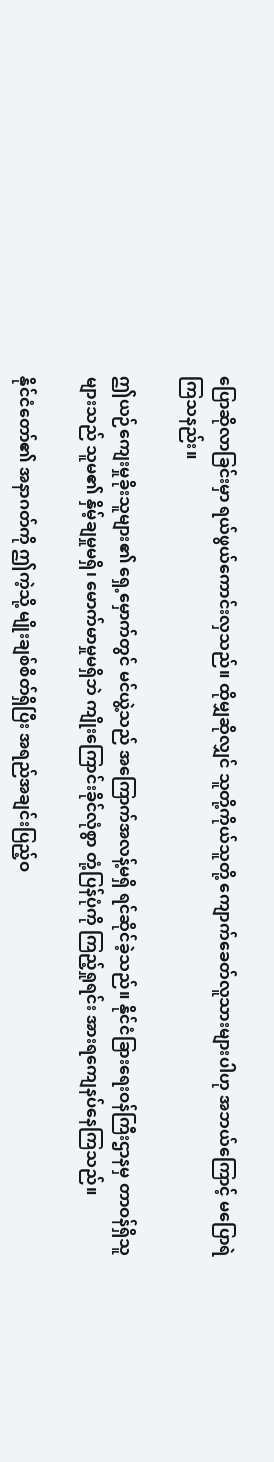ပြောဆိုလာခြင်းမှာ ရယ်ဖွယ်ကောင်းလှသည်။ ထိုမျှဆိုလျှင် သူတို့ကိုယ်သူတို့ ကျောက်ခေတ်လူသားများပါဟု အဘယ်ကြောင့် မပြောရဲကြသနည်း။

ဤယဉ်ကျေးမှုခိုးသူများ၏ ရှေ့မှောက်တွင် မင်ယွဲ့သည် အကြောက်အလန့်မရှိ ရင်ဆိုင်ခဲ့သည်။ နိုင်ငံခြားရေးဝန်ကြီးဌာနမှ တာဝန်ရှိသူများသည် သူမ၏ နှိမ့်ချမှုမရှိ၊ မောက်မာမှုမရှိဘဲ ကျိုးကြောင်းခိုင်လုံစွာ တုံ့ပြန်ပုံကို ကြည့်ရှုရင်း အားရကျေနပ်နေကြသည်။

နိုင်ငံတော်၏ အနာဂတ်ကို ဤကဲ့သို့ မျိုးချစ်စိတ်ရှိပြီး အရည်အချင်းပြည့်ဝ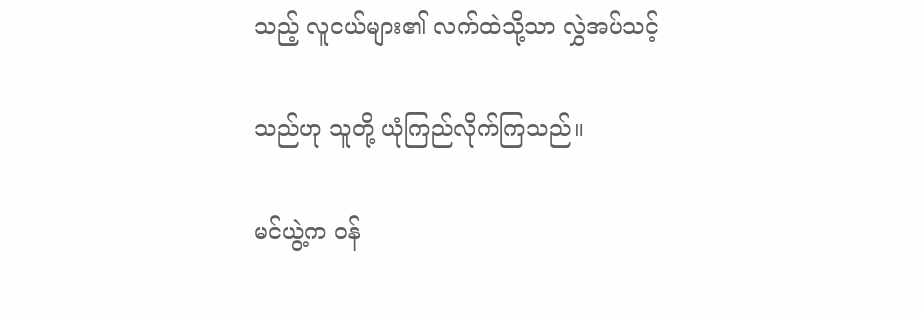သည့် လူငယ်များ၏ လက်ထဲသို့သာ လွှဲအပ်သင့်

သည်ဟု သူတို့ ယုံကြည်လိုက်ကြသည်။

မင်ယွဲ့က ဝန်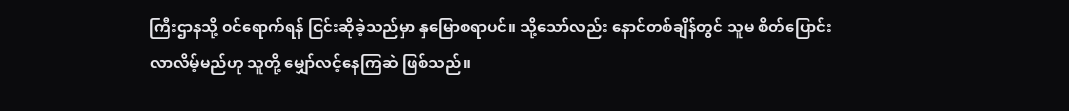ကြီးဌာနသို့ ဝင်ရောက်ရန် ငြင်းဆိုခဲ့သည်မှာ နှမြောစရာပင်။ သို့သော်လည်း နောင်တစ်ချိန်တွင် သူမ စိတ်ပြောင်းလာလိမ့်မည်ဟု သူတို့ မျှော်လင့်နေကြဆဲ ဖြစ်သည်။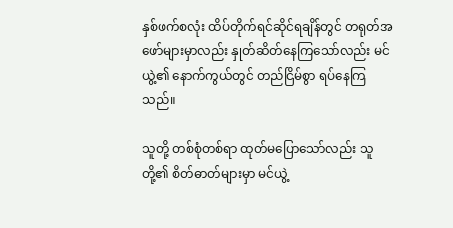နှစ်ဖက်စလုံး ထိပ်တိုက်ရင်ဆိုင်ရချိန်တွင် တရုတ်အဖော်များမှာလည်း နှုတ်ဆိတ်နေကြသော်လည်း မင်ယွဲ့၏ နောက်ကွယ်တွင် တည်ငြိမ်စွာ ရပ်နေကြသည်။

သူတို့ တစ်စုံတစ်ရာ ထုတ်မပြောသော်လည်း သူတို့၏ စိတ်ဓာတ်များမှာ မင်ယွဲ့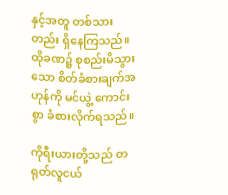နှင့်အတူ တစ်သားတည်း ရှိနေကြသည်။ ထိုခဏ၌ စုစည်းမိသွားသော စိတ်ခံစားချက်အဟုန်ကို မင်ယွဲ့ ကောင်းစွာ ခံစားလိုက်ရသည်။

ကိုရီးယားတို့သည် တရုတ်လူငယ်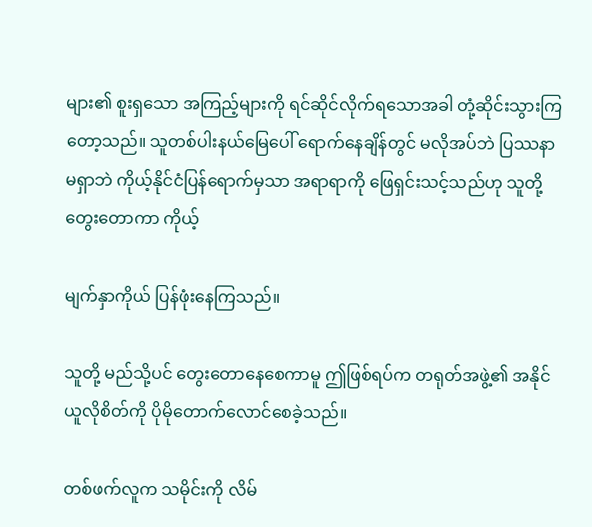များ၏ စူးရှသော အကြည့်များကို ရင်ဆိုင်လိုက်ရသောအခါ တုံ့ဆိုင်းသွားကြတော့သည်။ သူတစ်ပါးနယ်မြေပေါ် ရောက်နေချိန်တွင် မလိုအပ်ဘဲ ပြဿနာမရှာဘဲ ကိုယ့်နိုင်ငံပြန်ရောက်မှသာ အရာရာကို ဖြေရှင်းသင့်သည်ဟု သူတို့ တွေးတောကာ ကိုယ့်

မျက်နှာကိုယ် ပြန်ဖုံးနေကြသည်။

သူတို့ မည်သို့ပင် တွေးတောနေစေကာမူ ဤဖြစ်ရပ်က တရုတ်အဖွဲ့၏ အနိုင်ယူလိုစိတ်ကို ပိုမိုတောက်လောင်စေခဲ့သည်။

တစ်ဖက်လူက သမိုင်းကို လိမ်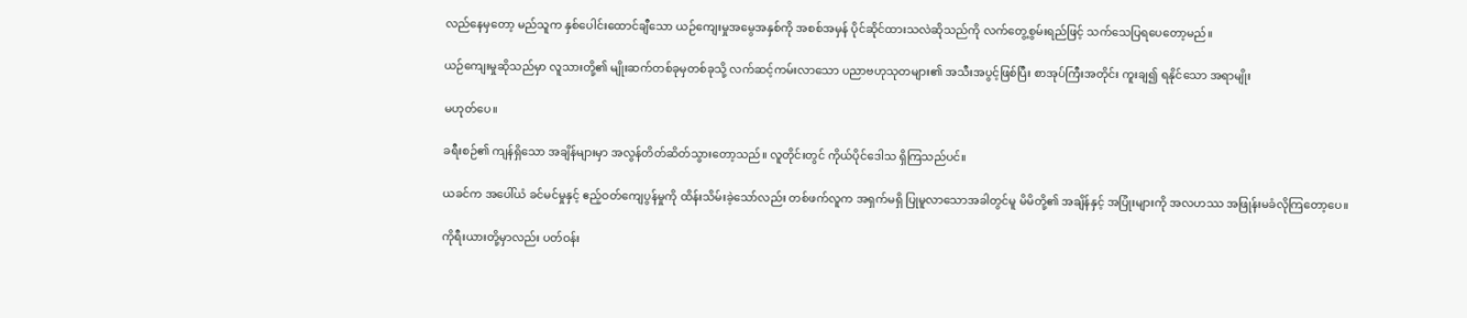လည်နေမှတော့ မည်သူက နှစ်ပေါင်းထောင်ချီသော ယဉ်ကျေးမှုအမွေအနှစ်ကို အစစ်အမှန် ပိုင်ဆိုင်ထားသလဲဆိုသည်ကို လက်တွေ့စွမ်းရည်ဖြင့် သက်သေပြရပေတော့မည်။

ယဉ်ကျေးမှုဆိုသည်မှာ လူသားတို့၏ မျိုးဆက်တစ်ခုမှတစ်ခုသို့ လက်ဆင့်ကမ်းလာသော ပညာဗဟုသုတများ၏ အသီးအပွင့်ဖြစ်ပြီး စာအုပ်ကြီးအတိုင်း ကူးချ၍ ရနိုင်သော အရာမျိုး

မဟုတ်ပေ။

ခရီးစဉ်၏ ကျန်ရှိသော အချိန်များမှာ အလွန်တိတ်ဆိတ်သွားတော့သည်။ လူတိုင်းတွင် ကိုယ်ပိုင်ဒေါသ ရှိကြသည်ပင်။

ယခင်က အပေါ်ယံ ခင်မင်မှုနှင့် ဧည့်ဝတ်ကျေပွန်မှုကို ထိန်းသိမ်းခဲ့သော်လည်း တစ်ဖက်လူက အရှက်မရှိ ပြုမူလာသောအခါတွင်မူ မိမိတို့၏ အချိန်နှင့် အပြုံးများကို အလဟဿ အဖြုန်းမခံလိုကြတော့ပေ။

ကိုရီးယားတို့မှာလည်း ပတ်ဝန်း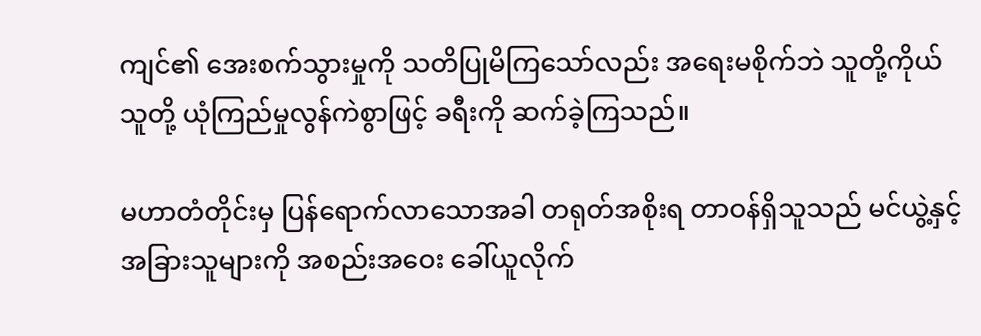ကျင်၏ အေးစက်သွားမှုကို သတိပြုမိကြသော်လည်း အရေးမစိုက်ဘဲ သူတို့ကိုယ်သူတို့ ယုံကြည်မှုလွန်ကဲစွာဖြင့် ခရီးကို ဆက်ခဲ့ကြသည်။

မဟာတံတိုင်းမှ ပြန်ရောက်လာသောအခါ တရုတ်အစိုးရ တာဝန်ရှိသူသည် မင်ယွဲ့နှင့် အခြားသူများကို အစည်းအဝေး ခေါ်ယူလိုက်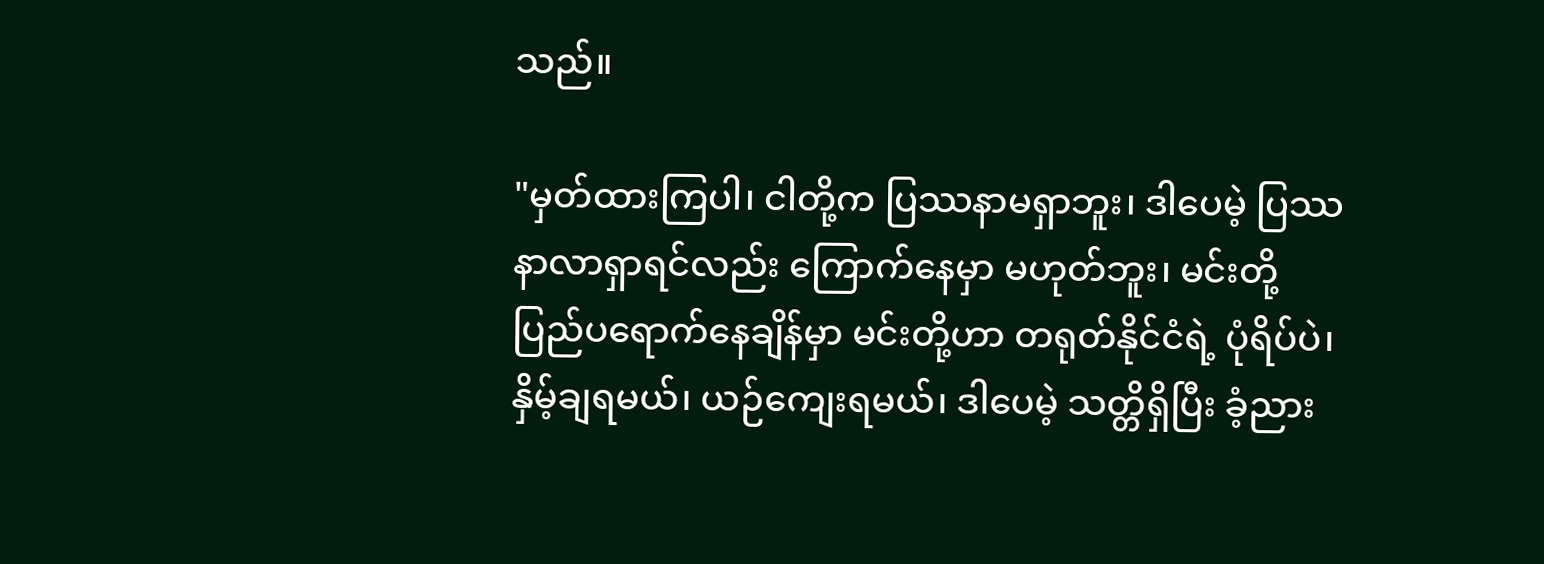သည်။

"မှတ်ထားကြပါ၊ ငါတို့က ပြဿနာမရှာဘူး၊ ဒါပေမဲ့ ပြဿနာလာရှာရင်လည်း ကြောက်နေမှာ မဟုတ်ဘူး၊ မင်းတို့ ပြည်ပရောက်နေချိန်မှာ မင်းတို့ဟာ တရုတ်နိုင်ငံရဲ့ ပုံရိပ်ပဲ၊ နှိမ့်ချရမယ်၊ ယဉ်ကျေးရမယ်၊ ဒါပေမဲ့ သတ္တိရှိပြီး ခံ့ညား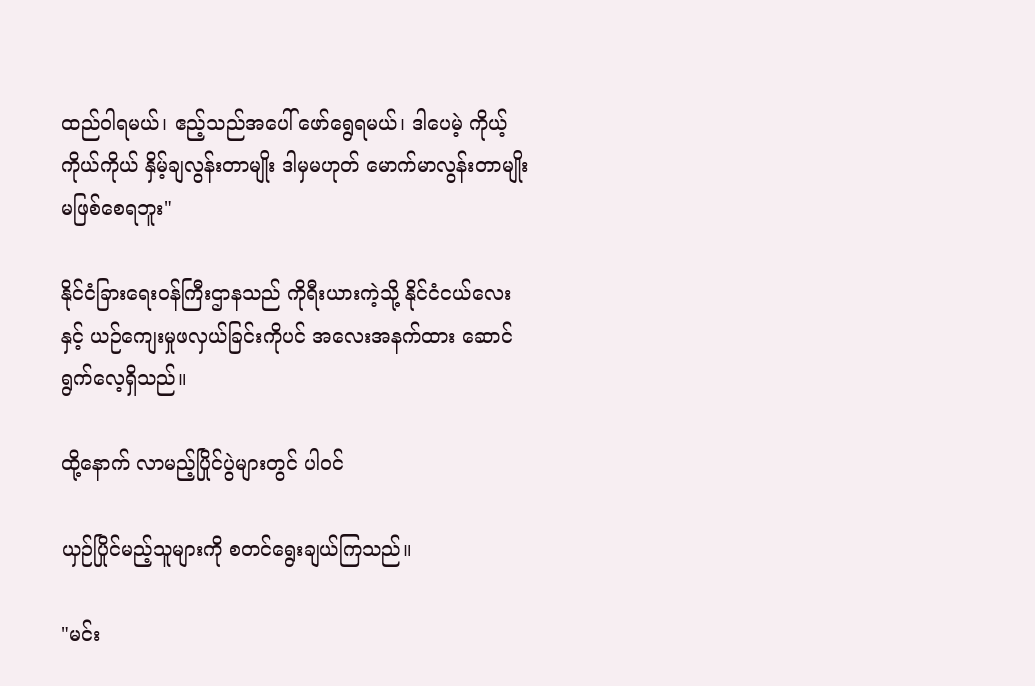ထည်ဝါရမယ်၊ ဧည့်သည်အပေါ် ဖော်ရွေရမယ်၊ ဒါပေမဲ့ ကိုယ့်ကိုယ်ကိုယ် နှိမ့်ချလွန်းတာမျိုး ဒါမှမဟုတ် မောက်မာလွန်းတာမျိုး မဖြစ်စေရဘူး"

နိုင်ငံခြားရေးဝန်ကြီးဌာနသည် ကိုရီးယားကဲ့သို့ နိုင်ငံငယ်လေးနှင့် ယဉ်ကျေးမှုဖလှယ်ခြင်းကိုပင် အလေးအနက်ထား ဆောင်ရွက်လေ့ရှိသည်။

ထို့နောက် လာမည့်ပြိုင်ပွဲများတွင် ပါဝင်

ယှဉ်ပြိုင်မည့်သူများကို စတင်ရွေးချယ်ကြသည်။

"မင်း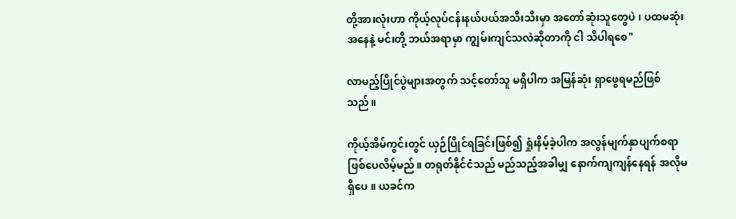တို့အားလုံးဟာ ကိုယ့်လုပ်ငန်းနယ်ပယ်အသီးသီးမှာ အတော်ဆုံးသူတွေပဲ၊ ပထမဆုံးအနေနဲ့ မင်းတို့ ဘယ်အရာမှာ ကျွမ်းကျင်သလဲဆိုတာကို ငါ သိပါရစေ"

လာမည့်ပြိုင်ပွဲများအတွက် သင့်တော်သူ မရှိပါက အမြန်ဆုံး ရှာဖွေရမည်ဖြစ်သည်။

ကိုယ့်အိမ်ကွင်းတွင် ယှဉ်ပြိုင်ရခြင်းဖြစ်၍ ရှုံးနိမ့်ခဲ့ပါက အလွန်မျက်နှာပျက်စရာ ဖြစ်ပေလိမ့်မည်။ တရုတ်နိုင်ငံသည် မည်သည့်အခါမျှ နောက်ကျကျန်နေရန် အလိုမရှိပေ။ ယခင်က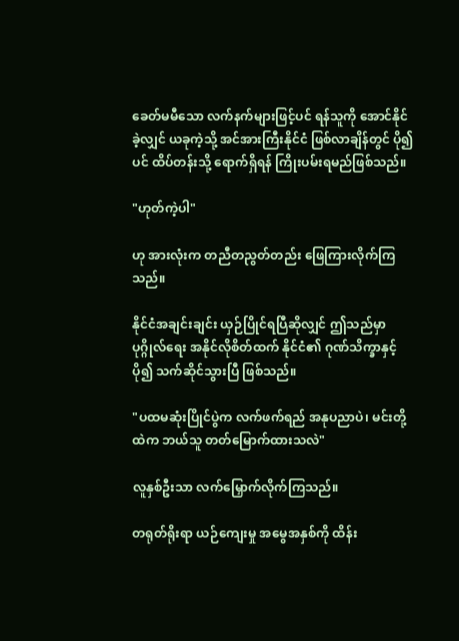ခေတ်မမီသော လက်နက်များဖြင့်ပင် ရန်သူကို အောင်နိုင်ခဲ့လျှင် ယခုကဲ့သို့ အင်အားကြီးနိုင်ငံ ဖြစ်လာချိန်တွင် ပို၍ပင် ထိပ်တန်းသို့ ရောက်ရှိရန် ကြိုးပမ်းရမည်ဖြစ်သည်။

"ဟုတ်ကဲ့ပါ"

ဟု အားလုံးက တညီတညွတ်တည်း ဖြေကြားလိုက်ကြသည်။

နိုင်ငံအချင်းချင်း ယှဉ်ပြိုင်ရပြီဆိုလျှင် ဤသည်မှာ ပုဂ္ဂိုလ်ရေး အနိုင်လိုစိတ်ထက် နိုင်ငံ၏ ဂုဏ်သိက္ခာနှင့် ပို၍ သက်ဆိုင်သွားပြီ ဖြစ်သည်။

"ပထမဆုံးပြိုင်ပွဲက လက်ဖက်ရည် အနုပညာပဲ၊ မင်းတို့ထဲက ဘယ်သူ တတ်မြောက်ထားသလဲ"

လူနှစ်ဦးသာ လက်မြှောက်လိုက်ကြသည်။

တရုတ်ရိုးရာ ယဉ်ကျေးမှု အမွေအနှစ်ကို ထိန်း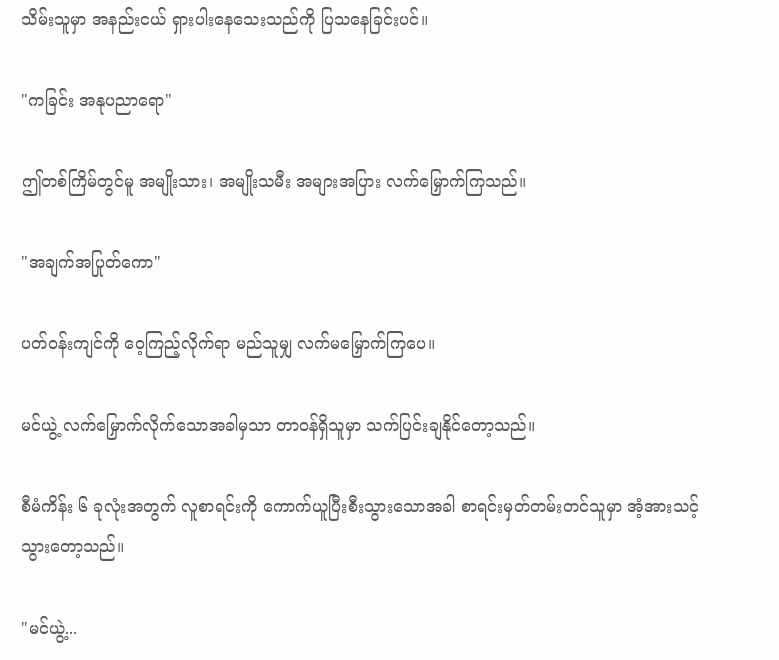သိမ်းသူမှာ အနည်းငယ် ရှားပါးနေသေးသည်ကို ပြသနေခြင်းပင်။

"ကခြင်း အနုပညာရော"

ဤတစ်ကြိမ်တွင်မူ အမျိုးသား၊ အမျိုးသမီး အများအပြား လက်မြှောက်ကြသည်။

"အချက်အပြုတ်ကော"

ပတ်ဝန်းကျင်ကို ဝေ့ကြည့်လိုက်ရာ မည်သူမျှ လက်မမြှောက်ကြပေ။

မင်ယွဲ့ လက်မြှောက်လိုက်သောအခါမှသာ တာဝန်ရှိသူမှာ သက်ပြင်းချနိုင်တော့သည်။

စီမံကိန်း ၆ ခုလုံးအတွက် လူစာရင်းကို ကောက်ယူပြီးစီးသွားသောအခါ စာရင်းမှတ်တမ်းတင်သူမှာ အံ့အားသင့်သွားတော့သည်။

"မင်ယွဲ့...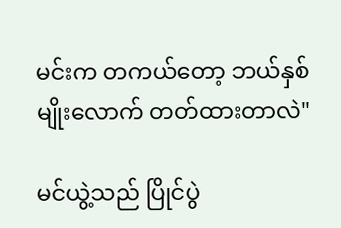မင်းက တကယ်တော့ ဘယ်နှစ်မျိုးလောက် တတ်ထားတာလဲ"

မင်ယွဲ့သည် ပြိုင်ပွဲ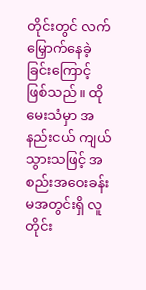တိုင်းတွင် လက်မြှောက်နေခဲ့ခြင်းကြောင့် ဖြစ်သည်။ ထိုမေးသံမှာ အနည်းငယ် ကျယ်သွားသဖြင့် အစည်းအဝေးခန်းမအတွင်းရှိ လူတိုင်း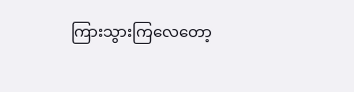ကြားသွားကြလေတော့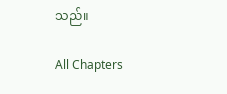သည်။

All Chapters